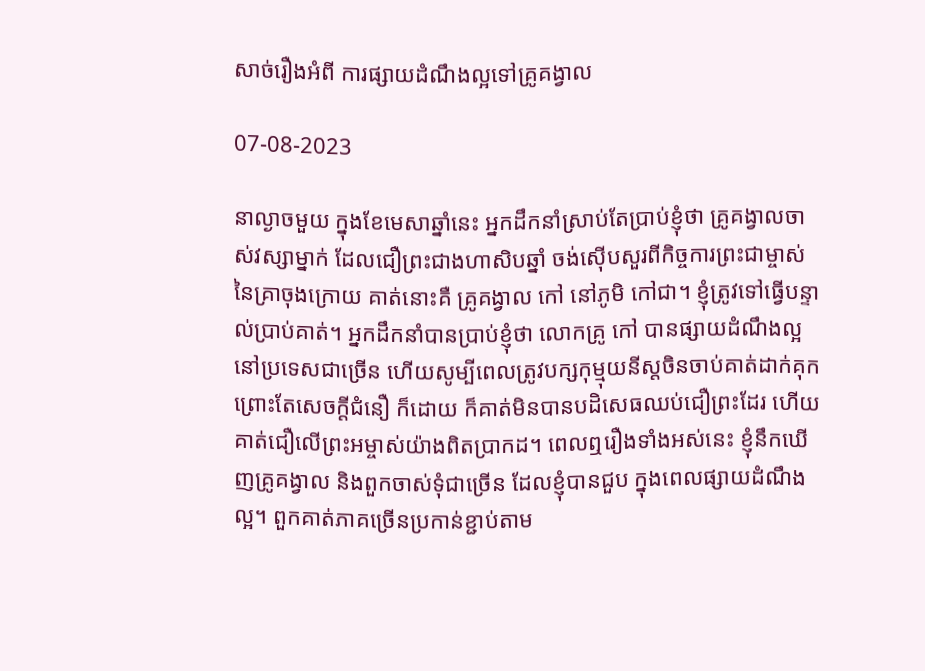សាច់រឿងអំពី ការផ្សាយដំណឹងល្អទៅគ្រូគង្វាល

07-08-2023

នាល្ងាចមួយ ក្នុងខែមេសាឆ្នាំនេះ អ្នកដឹកនាំស្រាប់តែប្រាប់ខ្ញុំថា គ្រូគង្វាលចាស់វស្សាម្នាក់ ដែលជឿព្រះជាងហាសិបឆ្នាំ ចង់ស៊ើបសួរពីកិច្ចការព្រះជាម្ចាស់នៃគ្រាចុងក្រោយ គាត់នោះគឺ គ្រូគង្វាល កៅ នៅភូមិ កៅជា។ ខ្ញុំត្រូវទៅធ្វើបន្ទាល់ប្រាប់គាត់។ អ្នកដឹកនាំបានប្រាប់ខ្ញុំថា លោកគ្រូ កៅ បានផ្សាយដំណឹងល្អនៅប្រទេសជាច្រើន ហើយសូម្បីពេលត្រូវបក្សកុម្មុយនីស្តចិនចាប់គាត់ដាក់គុក ព្រោះតែសេចក្ដីជំនឿ ក៏ដោយ ក៏គាត់មិនបានបដិសេធឈប់ជឿព្រះដែរ ហើយគាត់ជឿលើព្រះអម្ចាស់យ៉ាងពិតប្រាកដ។ ពេលឮរឿងទាំងអស់នេះ ខ្ញុំនឹកឃើញគ្រូគង្វាល និងពួកចាស់ទុំជាច្រើន ដែលខ្ញុំបានជួប ក្នុងពេលផ្សាយដំណឹងល្អ។ ពួកគាត់ភាគច្រើនប្រកាន់ខ្ជាប់តាម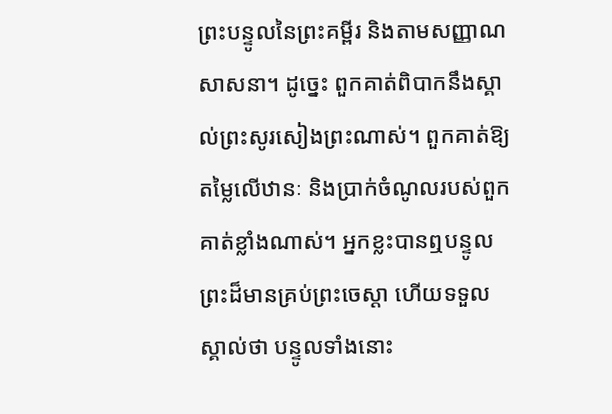ព្រះបន្ទូលនៃព្រះគម្ពីរ និងតាមសញ្ញាណសាសនា។ ដូច្នេះ ពួកគាត់ពិបាកនឹងស្គាល់ព្រះសូរសៀងព្រះណាស់។ ពួកគាត់ឱ្យតម្លៃលើឋានៈ និងប្រាក់ចំណូលរបស់ពួកគាត់ខ្លាំងណាស់។ អ្នកខ្លះបានឮបន្ទូលព្រះដ៏មានគ្រប់ព្រះចេស្ដា ហើយទទួលស្គាល់ថា បន្ទូលទាំងនោះ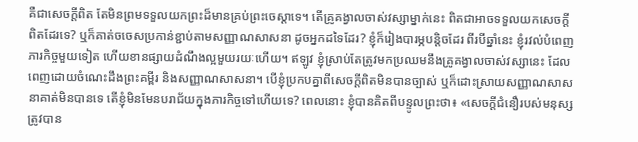គឺជាសេចក្តីពិត តែមិនព្រមទទួលយកព្រះដ៏មានគ្រប់ព្រះចេស្ដាទេ។ តើគ្រូគង្វាលចាស់វស្សាម្នាក់នេះ ពិតជាអាចទទួលយកសេចក្តីពិតដែរទេ? ឬក៏គាត់ចចេសប្រកាន់ខ្ជាប់តាមសញ្ញាណសាសនា ដូចអ្នកដទៃដែរ? ខ្ញុំក៏រៀងបារម្ភបន្តិចដែរ ពីរបីឆ្នាំនេះ ខ្ញុំរវល់បំពេញភារកិច្ចមួយទៀត ហើយខានផ្សាយដំណឹងល្អមួយរយៈហើយ។ ឥឡូវ ខ្ញុំស្រាប់តែត្រូវមកប្រឈមនឹងគ្រូគង្វាលចាស់វស្សានេះ ដែលពេញដោយចំណេះដឹងព្រះគម្ពីរ និងសញ្ញាណសាសនា។ បើខ្ញុំប្រកបគ្នាពីសេចក្តីពិតមិនបានច្បាស់ ឬក៏ដោះស្រាយសញ្ញាណសាសនាគាត់មិនបានទេ តើខ្ញុំមិនមែនបរាជ័យក្នុងភារកិច្ចទៅហើយទេ? ពេលនោះ ខ្ញុំបានគិតពីបន្ទូលព្រះថា៖ «សេចក្ដីជំនឿរបស់មនុស្សត្រូវបាន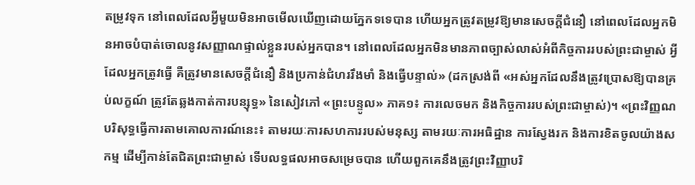តម្រូវទុក នៅពេលដែលអ្វីមួយមិនអាចមើលឃើញដោយភ្នែកទទេបាន ហើយអ្នកត្រូវតម្រូវឱ្យមានសេចក្ដីជំនឿ នៅពេលដែលអ្នកមិនអាចបំបាត់ចោលនូវសញ្ញាណផ្ទាល់ខ្លួនរបស់អ្នកបាន។ នៅពេលដែលអ្នកមិនមានភាពច្បាស់លាស់អំពីកិច្ចការរបស់ព្រះជាម្ចាស់ អ្វីដែលអ្នកត្រូវធ្វើ គឺត្រូវមានសេចក្ដីជំនឿ និងប្រកាន់ជំហររឹងមាំ និងធ្វើបន្ទាល់» (ដកស្រង់ពី «អស់អ្នកដែលនឹងត្រូវប្រោសឱ្យបានគ្រប់លក្ខណ៍ ត្រូវតែឆ្លងកាត់ការបន្សុទ្ធ» នៃសៀវភៅ «ព្រះបន្ទូល» ភាគ១៖ ការលេចមក និងកិច្ចការរបស់ព្រះជាម្ចាស់)។ «ព្រះវិញ្ញណបរិសុទ្ធធ្វើការតាមគោលការណ៍នេះ៖ តាមរយៈការសហការរបស់មនុស្ស តាមរយៈការអធិដ្ឋាន ការស្វែងរក និងការខិតចូលយ៉ាងសកម្ម ដើម្បីកាន់តែជិតព្រះជាម្ចាស់ ទើបលទ្ធផលអាចសម្រេចបាន ហើយពួកគេនឹងត្រូវព្រះវិញ្ញាបរិ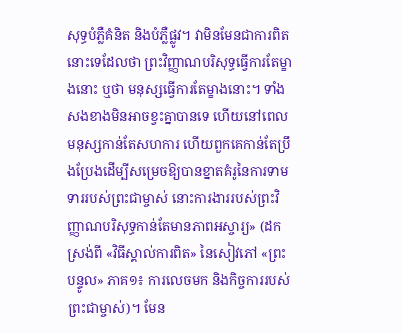សុទ្ធបំភ្លឺគំនិត និងបំភ្លឺផ្លូវ។ វាមិនមែនជាការពិតនោះទេដែលថា ព្រះវិញ្ញាណបរិសុទ្ធធ្វើការតែម្ខាងនោះ ឬថា មនុស្សធ្វើការតែម្ខាងនោះ។ ទាំងសងខាងមិនអាចខ្វះគ្នាបានទេ ហើយនៅពេលមនុស្សកាន់តែសហការ ហើយពួកគេកាន់តែប្រឹងប្រែងដើម្បីសម្រេចឱ្យបានខ្នាតគំរូនៃការទាមទាររបស់ព្រះជាម្ចាស់ នោះការងាររបស់ព្រះវិញ្ញាណបរិសុទ្ធកាន់តែមានភាពអស្ចារ្យ» (ដកស្រង់ពី «វិធីស្គាល់ការពិត» នៃសៀវភៅ «ព្រះបន្ទូល» ភាគ១៖ ការលេចមក និងកិច្ចការរបស់ព្រះជាម្ចាស់)។ មែន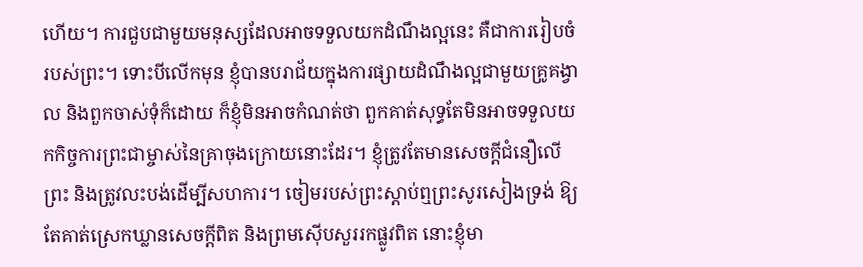ហើយ។ ការជួបជាមួយមនុស្សដែលអាចទទួលយកដំណឹងល្អនេះ គឺជាការរៀបចំរបស់ព្រះ។ ទោះបីលើកមុន ខ្ញុំបានបរាជ័យក្នុងការផ្សាយដំណឹងល្អជាមួយគ្រូគង្វាល និងពួកចាស់ទុំក៏ដោយ ក៏ខ្ញុំមិនអាចកំណត់ថា ពួកគាត់សុទ្ធតែមិនអាចទទួលយកកិច្ចការព្រះជាម្ចាស់នៃគ្រាចុងក្រោយនោះដែរ។ ខ្ញុំត្រូវតែមានសេចក្ដីជំនឿលើព្រះ និងត្រូវលះបង់ដើម្បីសហការ។ ចៀមរបស់ព្រះស្ដាប់ឮព្រះសូរសៀងទ្រង់ ឱ្យតែគាត់ស្រេកឃ្លានសេចក្តីពិត និងព្រមស៊ើបសួររកផ្លូវពិត នោះខ្ញុំមា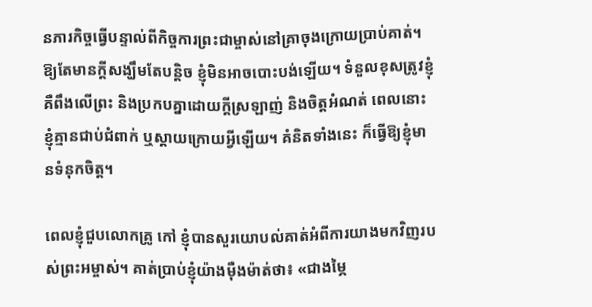នភារកិច្ចធ្វើបន្ទាល់ពីកិច្ចការព្រះជាម្ចាស់នៅគ្រាចុងក្រោយប្រាប់គាត់។ ឱ្យតែមានក្ដីសង្ឃឹមតែបន្តិច ខ្ញុំមិនអាចបោះបង់ឡើយ។ ទំនួលខុសត្រូវខ្ញុំ គឺពឹងលើព្រះ និងប្រកបគ្នាដោយក្តីស្រឡាញ់ និងចិត្តអំណត់ ពេលនោះ ខ្ញុំគ្មានជាប់ជំពាក់ ឬស្ដាយក្រោយអ្វីឡើយ។ គំនិតទាំងនេះ ក៏ធ្វើឱ្យខ្ញុំមានទំនុកចិត្ត។

ពេលខ្ញុំជួបលោកគ្រូ កៅ ខ្ញុំបានសួរយោបល់គាត់អំពីការយាងមកវិញរបស់ព្រះអម្ចាស់។ គាត់ប្រាប់ខ្ញុំយ៉ាងម៉ឺងម៉ាត់ថា៖ «ជាងម្ភៃ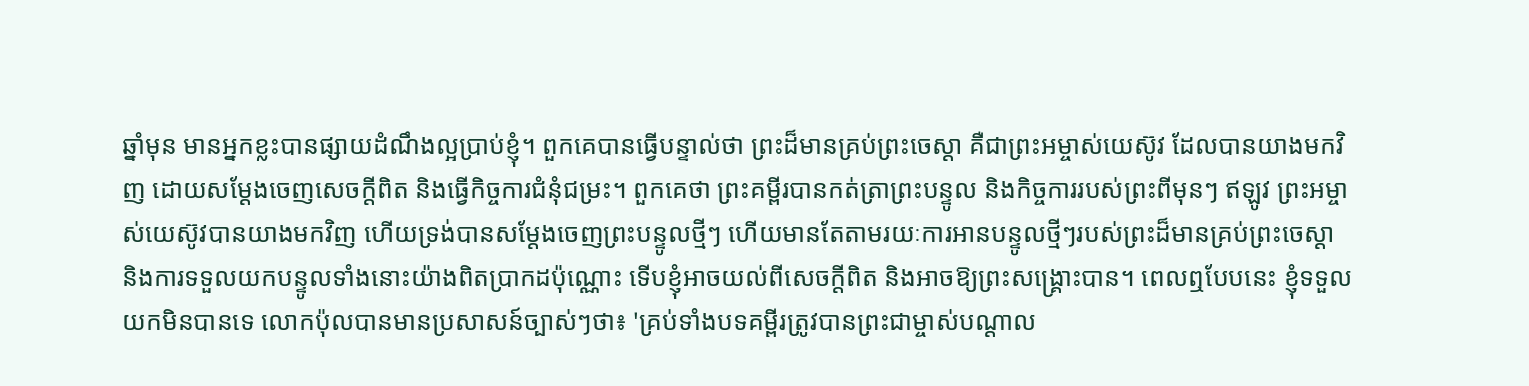ឆ្នាំមុន មានអ្នកខ្លះបានផ្សាយដំណឹងល្អប្រាប់ខ្ញុំ។ ពួកគេបានធ្វើបន្ទាល់ថា ព្រះដ៏មានគ្រប់ព្រះចេស្ដា គឺជាព្រះអម្ចាស់យេស៊ូវ ដែលបានយាងមកវិញ ដោយសម្ដែងចេញសេចក្តីពិត និងធ្វើកិច្ចការជំនុំជម្រះ។ ពួកគេថា ព្រះគម្ពីរបានកត់ត្រាព្រះបន្ទូល និងកិច្ចការរបស់ព្រះពីមុនៗ ឥឡូវ ព្រះអម្ចាស់យេស៊ូវបានយាងមកវិញ ហើយទ្រង់បានសម្ដែងចេញព្រះបន្ទូលថ្មីៗ ហើយមានតែតាមរយៈការអានបន្ទូលថ្មីៗរបស់ព្រះដ៏មានគ្រប់ព្រះចេស្ដា និងការទទួលយកបន្ទូលទាំងនោះយ៉ាងពិតប្រាកដប៉ុណ្ណោះ ទើបខ្ញុំអាចយល់ពីសេចក្តីពិត និងអាចឱ្យព្រះសង្រ្គោះបាន។ ពេលឮបែបនេះ ខ្ញុំទទួលយកមិនបានទេ លោកប៉ុលបានមានប្រសាសន៍ច្បាស់ៗថា៖ 'គ្រប់ទាំងបទគម្ពីរត្រូវបានព្រះជាម្ចាស់បណ្ដាល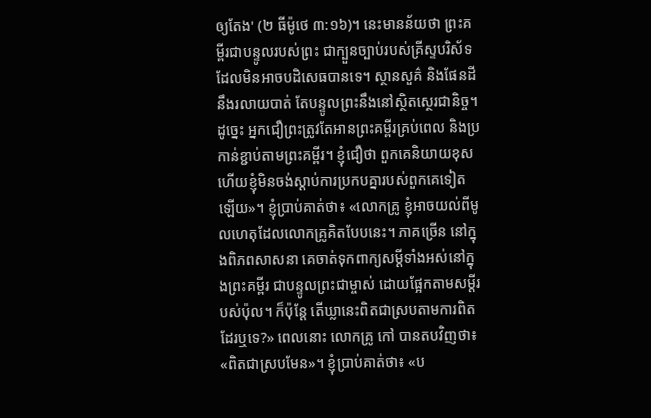ឲ្យតែង' (២ ធីម៉ូថេ ៣:១៦)។ នេះមានន័យថា ព្រះគម្ពីរជាបន្ទូលរបស់ព្រះ ជាក្បួនច្បាប់របស់គ្រីស្ទបរិស័ទ ដែលមិនអាចបដិសេធបានទេ។ ស្ថានសួគ៌ និងផែនដី នឹងរលាយបាត់ តែបន្ទូលព្រះនឹងនៅស្ថិតស្ថេរជានិច្ច។ ដូច្នេះ អ្នកជឿព្រះត្រូវតែអានព្រះគម្ពីរគ្រប់ពេល និងប្រកាន់ខ្ជាប់តាមព្រះគម្ពីរ។ ខ្ញុំជឿថា ពួកគេនិយាយខុស ហើយខ្ញុំមិនចង់ស្ដាប់ការប្រកបគ្នារបស់ពួកគេទៀតឡើយ»។ ខ្ញុំប្រាប់គាត់ថា៖ «លោកគ្រូ ខ្ញុំអាចយល់ពីមូលហេតុដែលលោកគ្រូគិតបែបនេះ។ ភាគច្រើន នៅក្នុងពិភពសាសនា គេចាត់ទុកពាក្យសម្ដីទាំងអស់នៅក្នុងព្រះគម្ពីរ ជាបន្ទូលព្រះជាម្ចាស់ ដោយផ្អែកតាមសម្ដីរបស់ប៉ុល។ ក៏ប៉ុន្តែ តើឃ្លានេះពិតជាស្របតាមការពិតដែរឬទេ?» ពេលនោះ លោកគ្រូ កៅ បានតបវិញថា៖ «ពិតជាស្របមែន»។ ខ្ញុំប្រាប់គាត់ថា៖ «ប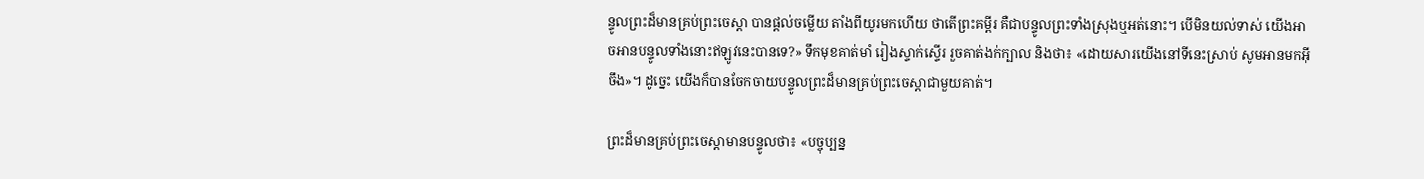ន្ទូលព្រះដ៏មានគ្រប់ព្រះចេស្ដា បានផ្ដល់ចម្លើយ តាំងពីយូរមកហើយ ថាតើព្រះគម្ពីរ គឺជាបន្ទូលព្រះទាំងស្រុងឬអត់នោះ។ បើមិនយល់ទាស់ យើងអាចអានបន្ទូលទាំងនោះឥឡូវនេះបានទេ?» ទឹកមុខគាត់មាំ រៀងស្ទាក់ស្ទើរ រួចគាត់ងក់ក្បាល និងថា៖ «ដោយសារយើងនៅទីនេះស្រាប់ សូមអានមកអ៊ីចឹង»។ ដូច្នេះ យើងក៏បានចែកចាយបន្ទូលព្រះដ៏មានគ្រប់ព្រះចេស្ដាជាមួយគាត់។

ព្រះដ៏មានគ្រប់ព្រះចេស្ដាមានបន្ទូលថា៖ «បច្ចុប្បន្ន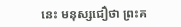នេះ មនុស្សជឿថា ព្រះគ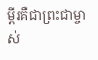ម្ពីរគឺជាព្រះជាម្ចាស់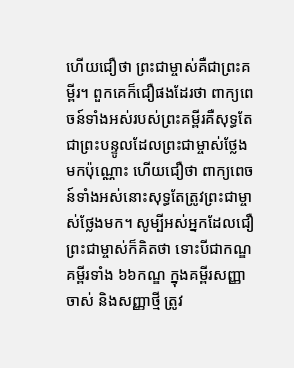ហើយជឿថា ព្រះជាម្ចាស់គឺជាព្រះគម្ពីរ។ ពួកគេក៏ជឿផងដែរថា ពាក្យពេចន៍ទាំងអស់របស់ព្រះគម្ពីរគឺសុទ្ធតែជាព្រះបន្ទូលដែលព្រះជាម្ចាស់ថ្លែងមកប៉ុណ្ណោះ ហើយជឿថា ពាក្យពេចន៍ទាំងអស់នោះសុទ្ធតែត្រូវព្រះជាម្ចាស់ថ្លែងមក។ សូម្បីអស់អ្នកដែលជឿព្រះជាម្ចាស់ក៏គិតថា ទោះបីជាកណ្ឌគម្ពីរទាំង ៦៦កណ្ឌ ក្នុងគម្ពីរសញ្ញាចាស់ និងសញ្ញាថ្មី ត្រូវ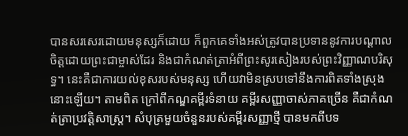បានសរសេរដោយមនុស្សក៏ដោយ ក៏ពួកគេទាំងអស់ត្រូវបានប្រទាននូវការបណ្ដាលចិត្តដោយព្រះជាម្ចាស់ដែរ និងជាកំណត់ត្រាអំពីព្រះសូរសៀងរបស់ព្រះវិញ្ញាណបរិសុទ្ធ។ នេះគឺជាការយល់ខុសរបស់មនុស្ស ហើយវាមិនស្របទៅនឹងការពិតទាំងស្រុងនោះឡើយ។ តាមពិត ក្រៅពីកណ្ឌគម្ពីរទំនាយ គម្ពីរសញ្ញាចាស់ភាគច្រើន គឺជាកំណត់ត្រាប្រវត្តិសាស្ត្រ។ សំបុត្រមួយចំនួនរបស់គម្ពីរសញ្ញាថ្មី បានមកពីបទ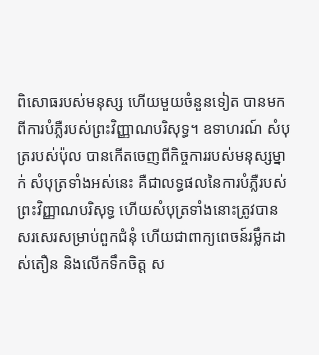ពិសោធរបស់មនុស្ស ហើយមួយចំនួនទៀត បានមកពីការបំភ្លឺរបស់ព្រះវិញ្ញាណបរិសុទ្ធ។ ឧទាហរណ៍ សំបុត្ររបស់ប៉ុល បានកើតចេញពីកិច្ចការរបស់មនុស្សម្នាក់ សំបុត្រទាំងអស់នេះ គឺជាលទ្ធផលនៃការបំភ្លឺរបស់ព្រះវិញ្ញាណបរិសុទ្ធ ហើយសំបុត្រទាំងនោះត្រូវបានសរសេរសម្រាប់ពួកជំនុំ ហើយជាពាក្យពេចន៍រម្លឹកដាស់តឿន និងលើកទឹកចិត្ត ស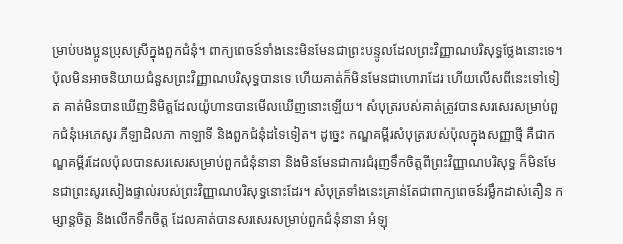ម្រាប់បងប្អូនប្រុសស្រីក្នុងពួកជំនុំ។ ពាក្យពេចន៍ទាំងនេះមិនមែនជាព្រះបន្ទូលដែលព្រះវិញ្ញាណបរិសុទ្ធថ្លែងនោះទេ។ ប៉ុលមិនអាចនិយាយជំនួសព្រះវិញ្ញាណបរិសុទ្ធបានទេ ហើយគាត់ក៏មិនមែនជាហោរាដែរ ហើយលើសពីនេះទៅទៀត គាត់មិនបានឃើញនិមិត្តដែលយ៉ូហានបានមើលឃើញនោះឡើយ។ សំបុត្ររបស់គាត់ត្រូវបានសរសេរសម្រាប់ពួកជំនុំអេភេសូរ ភីឡាដិលភា កាឡាទី និងពួកជំនុំដទៃទៀត។ ដូច្នេះ កណ្ឌគម្ពីរសំបុត្ររបស់ប៉ុលក្នុងសញ្ញាថ្មី គឺជាកណ្ឌគម្ពីរដែលប៉ុលបានសរសេរសម្រាប់ពួកជំនុំនានា និងមិនមែនជាការជំរុញទឹកចិត្តពីព្រះវិញ្ញាណបរិសុទ្ធ ក៏មិនមែនជាព្រះសូរសៀងផ្ទាល់របស់ព្រះវិញ្ញាណបរិសុទ្ធនោះដែរ។ សំបុត្រទាំងនេះគ្រាន់តែជាពាក្យពេចន៍រម្លឹកដាស់តឿន កម្សាន្តចិត្ត និងលើកទឹកចិត្ត ដែលគាត់បានសរសេរសម្រាប់ពួកជំនុំនានា អំឡុ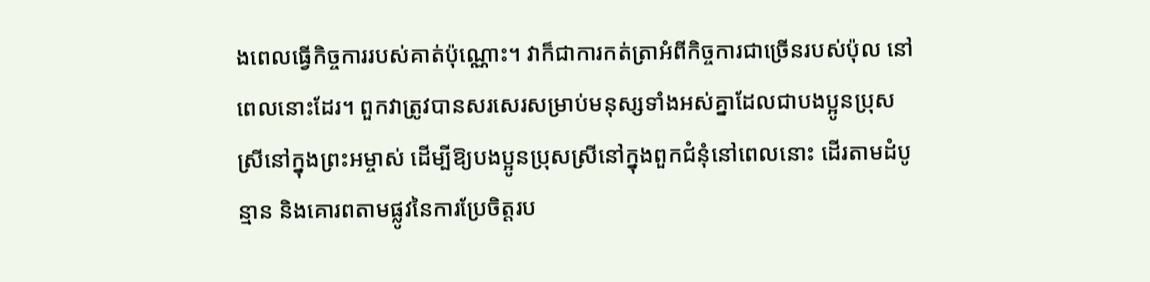ងពេលធ្វើកិច្ចការរបស់គាត់ប៉ុណ្ណោះ។ វាក៏ជាការកត់ត្រាអំពីកិច្ចការជាច្រើនរបស់ប៉ុល នៅពេលនោះដែរ។ ពួកវាត្រូវបានសរសេរសម្រាប់មនុស្សទាំងអស់គ្នាដែលជាបងប្អូនប្រុសស្រីនៅក្នុងព្រះអម្ចាស់ ដើម្បីឱ្យបងប្អូនប្រុសស្រីនៅក្នុងពួកជំនុំនៅពេលនោះ ដើរតាមដំបូន្មាន និងគោរពតាមផ្លូវនៃការប្រែចិត្តរប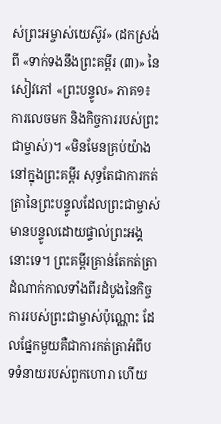ស់ព្រះអម្ចាស់យេស៊ូវ» (ដកស្រង់ពី «ទាក់ទងនឹងព្រះគម្ពីរ (៣)» នៃសៀវភៅ «ព្រះបន្ទូល» ភាគ១៖ ការលេចមក និងកិច្ចការរបស់ព្រះជាម្ចាស់)។ «មិនមែនគ្រប់យ៉ាងនៅក្នុងព្រះគម្ពីរ សុទ្ធតែជាការកត់ត្រានៃព្រះបន្ទូលដែលព្រះជាម្ចាស់មានបន្ទូលដោយផ្ទាល់ព្រះអង្គនោះទេ។ ព្រះគម្ពីរគ្រាន់តែកត់ត្រាដំណាក់កាលទាំងពីរដំបូងនៃកិច្ចការរបស់ព្រះជាម្ចាស់ប៉ុណ្ណោះ ដែលផ្នែកមួយគឺជាការកត់ត្រាអំពីបទទំនាយរបស់ពួកហោរា ហើយ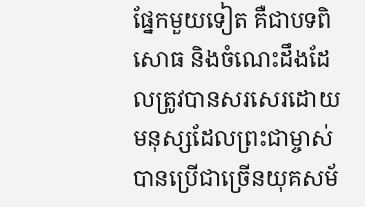ផ្នែកមួយទៀត គឺជាបទពិសោធ និងចំណេះដឹងដែលត្រូវបានសរសេរដោយមនុស្សដែលព្រះជាម្ចាស់បានប្រើជាច្រើនយុគសម័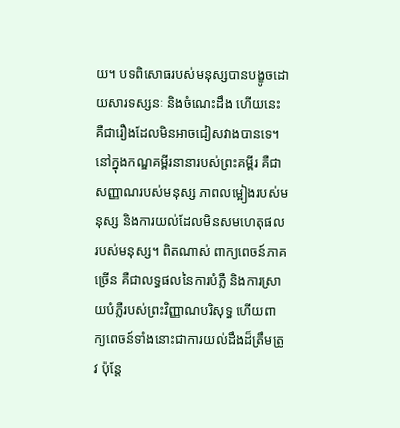យ។ បទពិសោធរបស់មនុស្សបានបង្ខូចដោយសារទស្សនៈ និងចំណេះដឹង ហើយនេះគឺជារឿងដែលមិនអាចជៀសវាងបានទេ។ នៅក្នុងកណ្ឌគម្ពីរនានារបស់ព្រះគម្ពីរ គឺជាសញ្ញាណរបស់មនុស្ស ភាពលម្អៀងរបស់មនុស្ស និងការយល់ដែលមិនសមហេតុផលរបស់មនុស្ស។ ពិតណាស់ ពាក្យពេចន៍ភាគច្រើន គឺជាលទ្ធផលនៃការបំភ្លឺ និងការស្រាយបំភ្លឺរបស់ព្រះវិញ្ញាណបរិសុទ្ធ ហើយពាក្យពេចន៍ទាំងនោះជាការយល់ដឹងដ៏ត្រឹមត្រូវ ប៉ុន្តែ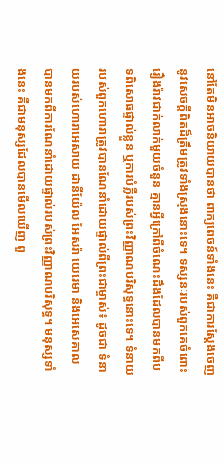នៅតែមិនអាចនិយាយបានថា ពាក្យពេចន៍ទាំងនេះ គឺជាការស្ដែងចេញនូវសេចក្ដីពិតដ៏ត្រឹមត្រូវទាំងស្រុងនោះទេ។ ទស្សនៈរបស់ពួកគេចំពោះរឿងរ៉ាវជាក់លាក់មួយចំនួន គ្មានអ្វីក្រៅពីចំណេះដឹងដែលបានមកពីបទពិសោធផ្ទាល់ខ្លួន ឬការបំភ្លឺរបស់ព្រះវិញ្ញាណបរិសុទ្ធនោះទេ។ ទំនាយរបស់ពួកហោរាត្រូវបានណែនាំដោយផ្ទាល់ពីព្រះជាម្ចាស់៖ ដូចជា ទំនាយរបស់ហោរាអេសាយ ដានីយ៉ែល អែសរ៉ា យេរេមា និងអេសេគាល បានមកពីការណែនាំដោយផ្ទាល់របស់ព្រះវិញ្ញាណបរិសុទ្ធ។ មនុស្សទាំងនេះ គឺជាមនុស្សដែលបានមើលឃើញ ពួ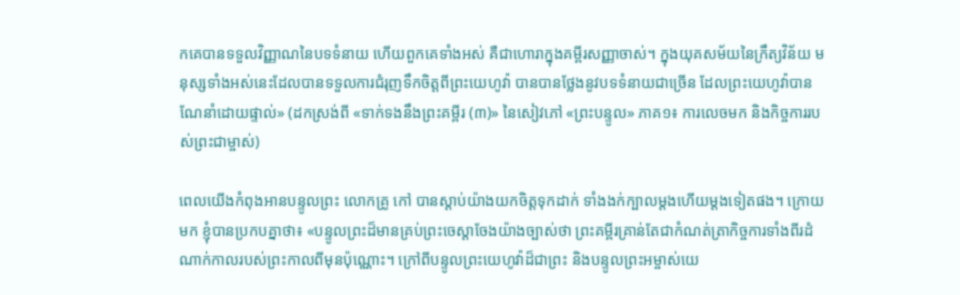កគេបានទទួលវិញ្ញាណនៃបទទំនាយ ហើយពួកគេទាំងអស់ គឺជាហោរាក្នុងគម្ពីរសញ្ញាចាស់។ ក្នុងយុគសម័យនៃក្រឹត្យវិន័យ មនុស្សទាំងអស់នេះដែលបានទទួលការជំរុញទឹកចិត្តពីព្រះយេហូវ៉ា បានបានថ្លែងនូវបទទំនាយជាច្រើន ដែលព្រះយេហូវ៉ាបានណែនាំដោយផ្ទាល់» (ដកស្រង់ពី «ទាក់ទងនឹងព្រះគម្ពីរ (៣)» នៃសៀវភៅ «ព្រះបន្ទូល» ភាគ១៖ ការលេចមក និងកិច្ចការរបស់ព្រះជាម្ចាស់)

ពេលយើងកំពុងអានបន្ទូលព្រះ លោកគ្រូ កៅ បានស្ដាប់យ៉ាងយកចិត្តទុកដាក់ ទាំងងក់ក្បាលម្ដងហើយម្ដងទៀតផង។ ក្រោយមក ខ្ញុំបានប្រកបគ្នាថា៖ «បន្ទូលព្រះដ៏មានគ្រប់ព្រះចេស្ដាចែងយ៉ាងច្បាស់ថា ព្រះគម្ពីរគ្រាន់តែជាកំណត់ត្រាកិច្ចការទាំងពីរដំណាក់កាលរបស់ព្រះកាលពីមុនប៉ុណ្ណោះ។ ក្រៅពីបន្ទូលព្រះយេហូវ៉ាដ៏ជាព្រះ និងបន្ទូលព្រះអម្ចាស់យេ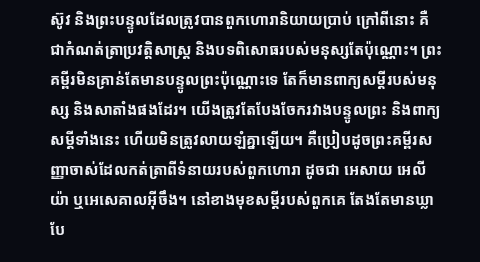ស៊ូវ និងព្រះបន្ទូលដែលត្រូវបានពួកហោរានិយាយប្រាប់ ក្រៅពីនោះ គឺជាកំណត់ត្រាប្រវត្តិសាស្ត្រ និងបទពិសោធរបស់មនុស្សតែប៉ុណ្ណោះ។ ព្រះគម្ពីរមិនគ្រាន់តែមានបន្ទូលព្រះប៉ុណ្ណោះទេ តែក៏មានពាក្យសម្ដីរបស់មនុស្ស និងសាតាំងផងដែរ។ យើងត្រូវតែបែងចែករវាងបន្ទូលព្រះ និងពាក្យសម្ដីទាំងនេះ ហើយមិនត្រូវលាយឡំគ្នាឡើយ។ គឺប្រៀបដូចព្រះគម្ពីរសញ្ញាចាស់ដែលកត់ត្រាពីទំនាយរបស់ពួកហោរា ដូចជា អេសាយ អេលីយ៉ា ឬអេសេគាលអ៊ីចឹង។ នៅខាងមុខសម្ដីរបស់ពួកគេ តែងតែមានឃ្លាបែ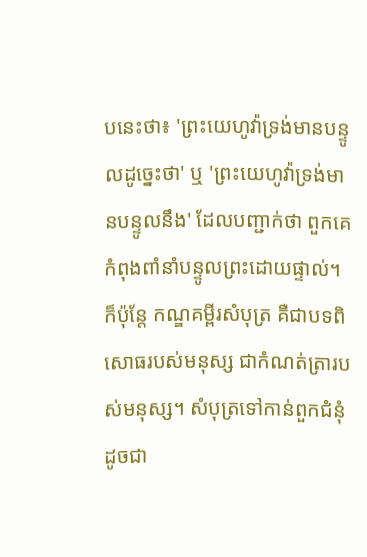បនេះថា៖ 'ព្រះយេហូវ៉ាទ្រង់មានបន្ទូលដូច្នេះថា' ឬ 'ព្រះយេហូវ៉ាទ្រង់មានបន្ទូលនឹង' ដែលបញ្ជាក់ថា ពួកគេកំពុងពាំនាំបន្ទូលព្រះដោយផ្ទាល់។ ក៏ប៉ុន្តែ កណ្ឌគម្ពីរសំបុត្រ គឺជាបទពិសោធរបស់មនុស្ស ជាកំណត់ត្រារបស់មនុស្ស។ សំបុត្រទៅកាន់ពួកជំនុំ ដូចជា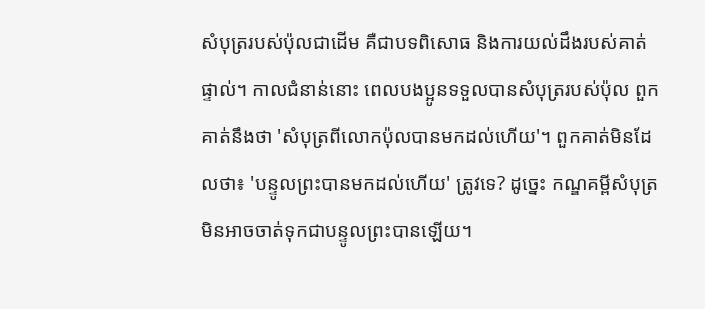សំបុត្ររបស់ប៉ុលជាដើម គឺជាបទពិសោធ និងការយល់ដឹងរបស់គាត់ផ្ទាល់។ កាលជំនាន់នោះ ពេលបងប្អូនទទួលបានសំបុត្ររបស់ប៉ុល ពួកគាត់នឹងថា 'សំបុត្រពីលោកប៉ុលបានមកដល់ហើយ'។ ពួកគាត់មិនដែលថា៖ 'បន្ទូលព្រះបានមកដល់ហើយ' ត្រូវទេ? ដូច្នេះ កណ្ឌគម្ពីសំបុត្រ មិនអាចចាត់ទុកជាបន្ទូលព្រះបានឡើយ។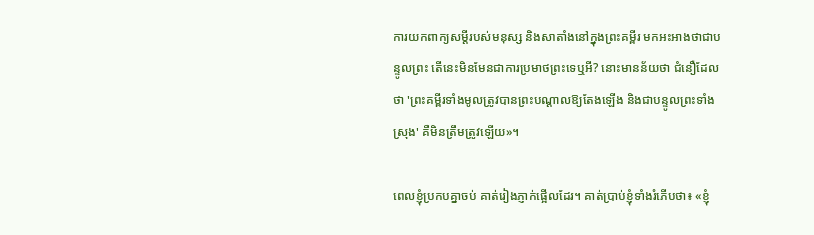ការយកពាក្យសម្ដីរបស់មនុស្ស និងសាតាំងនៅក្នុងព្រះគម្ពីរ មកអះអាងថាជាបន្ទូលព្រះ តើនេះមិនមែនជាការប្រមាថព្រះទេឬអី? នោះមានន័យថា ជំនឿដែលថា 'ព្រះគម្ពីរទាំងមូលត្រូវបានព្រះបណ្ដាលឱ្យតែងឡើង និងជាបន្ទូលព្រះទាំងស្រុង' គឺមិនត្រឹមត្រូវឡើយ»។

ពេលខ្ញុំប្រកបគ្នាចប់ គាត់រៀងភ្ញាក់ផ្អើលដែរ។ គាត់ប្រាប់ខ្ញុំទាំងរំភើបថា៖ «ខ្ញុំ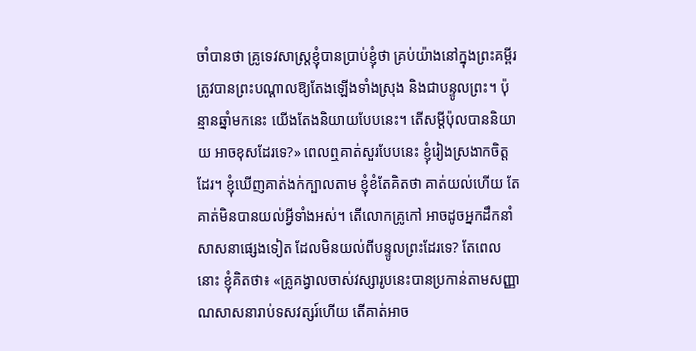ចាំបានថា គ្រូទេវសាស្ត្រខ្ញុំបានប្រាប់ខ្ញុំថា គ្រប់យ៉ាងនៅក្នុងព្រះគម្ពីរ ត្រូវបានព្រះបណ្ដាលឱ្យតែងឡើងទាំងស្រុង និងជាបន្ទូលព្រះ។ ប៉ុន្មានឆ្នាំមកនេះ យើងតែងនិយាយបែបនេះ។ តើសម្ដីប៉ុលបាននិយាយ អាចខុសដែរទេ?» ពេលឮគាត់សួរបែបនេះ ខ្ញុំរៀងស្រងាកចិត្តដែរ។ ខ្ញុំឃើញគាត់ងក់ក្បាលតាម ខ្ញុំខំតែគិតថា គាត់យល់ហើយ តែគាត់មិនបានយល់អ្វីទាំងអស់។ តើលោកគ្រូកៅ អាចដូចអ្នកដឹកនាំសាសនាផ្សេងទៀត ដែលមិនយល់ពីបន្ទូលព្រះដែរទេ? តែពេលនោះ ខ្ញុំគិតថា៖ «គ្រូគង្វាលចាស់វស្សារូបនេះបានប្រកាន់តាមសញ្ញាណសាសនារាប់ទសវត្សរ៍ហើយ តើគាត់អាច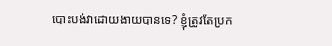បោះបង់វាដោយងាយបានទេ? ខ្ញុំត្រូវតែប្រក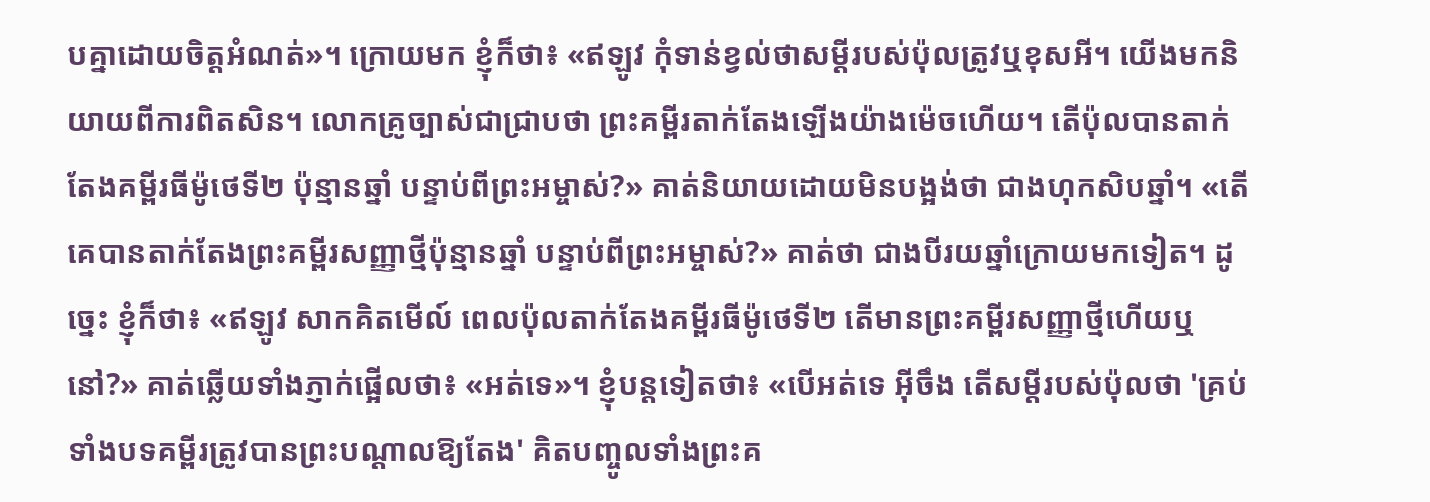បគ្នាដោយចិត្តអំណត់»។ ក្រោយមក ខ្ញុំក៏ថា៖ «ឥឡូវ កុំទាន់ខ្វល់ថាសម្ដីរបស់ប៉ុលត្រូវឬខុសអី។ យើងមកនិយាយពីការពិតសិន។ លោកគ្រូច្បាស់ជាជ្រាបថា ព្រះគម្ពីរតាក់តែងឡើងយ៉ាងម៉េចហើយ។ តើប៉ុលបានតាក់តែងគម្ពីរធីម៉ូថេទី២ ប៉ុន្មានឆ្នាំ បន្ទាប់ពីព្រះអម្ចាស់?» គាត់និយាយដោយមិនបង្អង់ថា ជាងហុកសិបឆ្នាំ។ «តើគេបានតាក់តែងព្រះគម្ពីរសញ្ញាថ្មីប៉ុន្មានឆ្នាំ បន្ទាប់ពីព្រះអម្ចាស់?» គាត់ថា ជាងបីរយឆ្នាំក្រោយមកទៀត។ ដូច្នេះ ខ្ញុំក៏ថា៖ «ឥឡូវ សាកគិតមើល៍ ពេលប៉ុលតាក់តែងគម្ពីរធីម៉ូថេទី២ តើមានព្រះគម្ពីរសញ្ញាថ្មីហើយឬនៅ?» គាត់ឆ្លើយទាំងភ្ញាក់ផ្អើលថា៖ «អត់ទេ»។ ខ្ញុំបន្តទៀតថា៖ «បើអត់ទេ អ៊ីចឹង តើសម្ដីរបស់ប៉ុលថា 'គ្រប់ទាំងបទគម្ពីរត្រូវបានព្រះបណ្ដាលឱ្យតែង' គិតបញ្ចូលទាំងព្រះគ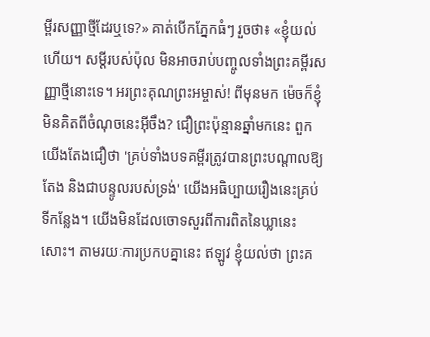ម្ពីរសញ្ញាថ្មីដែរឬទេ?» គាត់បើកភ្នែកធំៗ រួចថា៖ «ខ្ញុំយល់ហើយ។ សម្ដីរបស់ប៉ុល មិនអាចរាប់បញ្ចូលទាំងព្រះគម្ពីរសញ្ញាថ្មីនោះទេ។ អរព្រះគុណព្រះអម្ចាស់! ពីមុនមក ម៉េចក៏ខ្ញុំមិនគិតពីចំណុចនេះអ៊ីចឹង? ជឿព្រះប៉ុន្មានឆ្នាំមកនេះ ពួកយើងតែងជឿថា 'គ្រប់ទាំងបទគម្ពីរត្រូវបានព្រះបណ្ដាលឱ្យតែង និងជាបន្ទូលរបស់ទ្រង់' យើងអធិប្បាយរឿងនេះគ្រប់ទីកន្លែង។ យើងមិនដែលចោទសួរពីការពិតនៃឃ្លានេះសោះ។ តាមរយៈការប្រកបគ្នានេះ ឥឡូវ ខ្ញុំយល់ថា ព្រះគ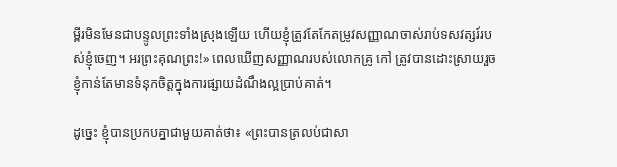ម្ពីរមិនមែនជាបន្ទូលព្រះទាំងស្រុងឡើយ ហើយខ្ញុំត្រូវតែកែតម្រូវសញ្ញាណចាស់រាប់ទសវត្សរ៍របស់ខ្ញុំចេញ។ អរព្រះគុណព្រះ!» ពេលឃើញសញ្ញាណរបស់លោកគ្រូ កៅ ត្រូវបានដោះស្រាយរួច ខ្ញុំកាន់តែមានទំនុកចិត្តក្នុងការផ្សាយដំណឹងល្អប្រាប់គាត់។

ដូច្នេះ ខ្ញុំបានប្រកបគ្នាជាមួយគាត់ថា៖ «ព្រះបានត្រលប់ជាសា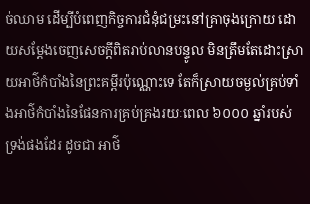ច់ឈាម ដើម្បីបំពេញកិច្ចការជំនុំជម្រះនៅគ្រាចុងក្រោយ ដោយសម្ដែងចេញសេចក្តីពិតរាប់លានបន្ទូល មិនត្រឹមតែដោះស្រាយអាថ៌កំបាំងនៃព្រះគម្ពីរប៉ុណ្ណោះទេ តែក៏ស្រាយចម្ងល់គ្រប់ទាំងអាថ៌កំបាំងនៃផែនការគ្រប់គ្រងរយៈពេល ៦០០០ ឆ្នាំរបស់ទ្រង់ផងដែរ ដូចជា អាថ៌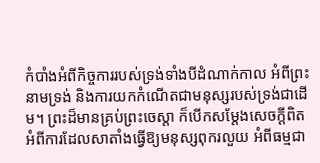កំបាំងអំពីកិច្ចការរបស់ទ្រង់ទាំងបីដំណាក់កាល អំពីព្រះនាមទ្រង់ និងការយកកំណើតជាមនុស្សរបស់ទ្រង់ជាដើម។ ព្រះដ៏មានគ្រប់ព្រះចេស្ដា ក៏បើកសម្ដែងសេចក្តីពិតអំពីការដែលសាតាំងធ្វើឱ្យមនុស្សពុករលួយ អំពីធម្មជា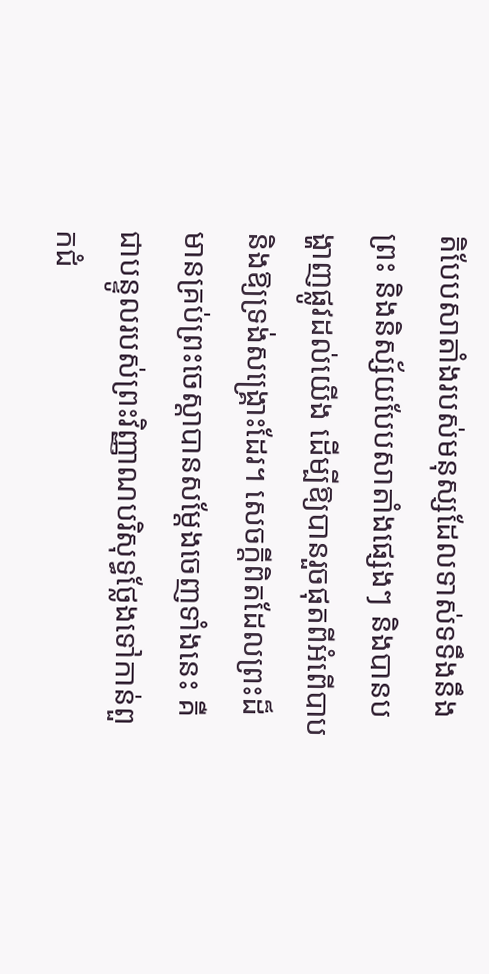តិបែបសាតាំងរបស់មនុស្សដែលទាស់ទទឹងនឹងព្រះ និងនិស្ស័យបែបសាតាំងផ្សេងៗ និងបានបង្ហាញផ្លូវដល់យើង ដើម្បីឱ្យបានរួចផុតពីអំពើបាប និងឱ្យទ្រង់សង្រ្គោះដែរ។ សេចក្តីពិតដែលព្រះដ៏មានគ្រប់ព្រះចេស្ដាបានសម្ដែងចេញទាំងនេះ គឺជាបន្ទូលរបស់ព្រះវិញ្ញាណបរិសុទ្ធថ្លែងទៅកាន់ពួកជំ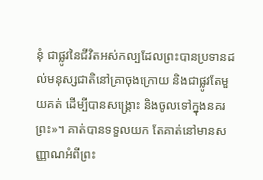នុំ ជាផ្លូវនៃជីវិតអស់កល្បដែលព្រះបានប្រទានដល់មនុស្សជាតិនៅគ្រាចុងក្រោយ និងជាផ្លូវតែមួយគត់ ដើម្បីបានសង្គ្រោះ និងចូលទៅក្នុងនគរព្រះ»។ គាត់បានទទួលយក តែគាត់នៅមានសញ្ញាណអំពីព្រះ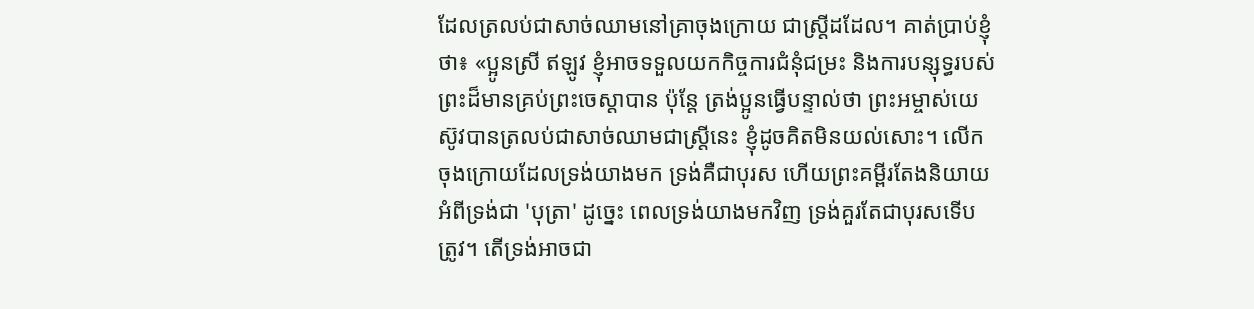ដែលត្រលប់ជាសាច់ឈាមនៅគ្រាចុងក្រោយ ជាស្ត្រីដដែល។ គាត់ប្រាប់ខ្ញុំថា៖ «ប្អូនស្រី ឥឡូវ ខ្ញុំអាចទទួលយកកិច្ចការជំនុំជម្រះ និងការបន្សុទ្ធរបស់ព្រះដ៏មានគ្រប់ព្រះចេស្ដាបាន ប៉ុន្តែ ត្រង់ប្អូនធ្វើបន្ទាល់ថា ព្រះអម្ចាស់យេស៊ូវបានត្រលប់ជាសាច់ឈាមជាស្ត្រីនេះ ខ្ញុំដូចគិតមិនយល់សោះ។ លើកចុងក្រោយដែលទ្រង់យាងមក ទ្រង់គឺជាបុរស ហើយព្រះគម្ពីរតែងនិយាយអំពីទ្រង់ជា 'បុត្រា' ដូច្នេះ ពេលទ្រង់យាងមកវិញ ទ្រង់គួរតែជាបុរសទើបត្រូវ។ តើទ្រង់អាចជា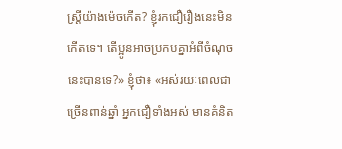ស្ត្រីយ៉ាងម៉េចកើត? ខ្ញុំរកជឿរឿងនេះមិនកើតទេ។ តើប្អូនអាចប្រកបគ្នាអំពីចំណុចនេះបានទេ?» ខ្ញុំថា៖ «អស់រយៈពេលជាច្រើនពាន់ឆ្នាំ អ្នកជឿទាំងអស់ មានគំនិត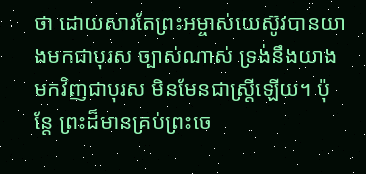ថា ដោយសារតែព្រះអម្ចាស់យេស៊ូវបានយាងមកជាបុរស ច្បាស់ណាស់ ទ្រង់នឹងយាងមកវិញជាបុរស មិនមែនជាស្ត្រីឡើយ។ ប៉ុន្តែ ព្រះដ៏មានគ្រប់ព្រះចេ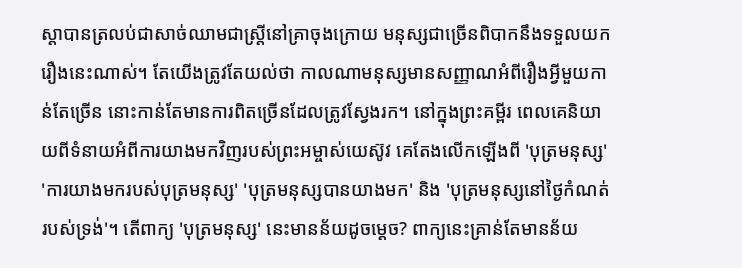ស្ដាបានត្រលប់ជាសាច់ឈាមជាស្ត្រីនៅគ្រាចុងក្រោយ មនុស្សជាច្រើនពិបាកនឹងទទួលយករឿងនេះណាស់។ តែយើងត្រូវតែយល់ថា កាលណាមនុស្សមានសញ្ញាណអំពីរឿងអ្វីមួយកាន់តែច្រើន នោះកាន់តែមានការពិតច្រើនដែលត្រូវស្វែងរក។ នៅក្នុងព្រះគម្ពីរ ពេលគេនិយាយពីទំនាយអំពីការយាងមកវិញរបស់ព្រះអម្ចាស់យេស៊ូវ គេតែងលើកឡើងពី 'បុត្រមនុស្ស' 'ការយាងមករបស់បុត្រមនុស្ស' 'បុត្រមនុស្សបានយាងមក' និង 'បុត្រមនុស្សនៅថ្ងៃកំណត់របស់ទ្រង់'។ តើពាក្យ 'បុត្រមនុស្ស' នេះមានន័យដូចម្ដេច? ពាក្យនេះគ្រាន់តែមានន័យ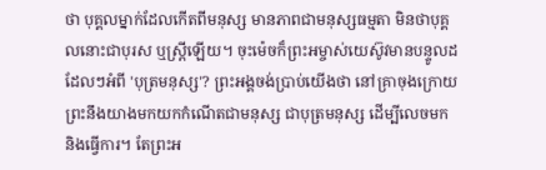ថា បុគ្គលម្នាក់ដែលកើតពីមនុស្ស មានភាពជាមនុស្សធម្មតា មិនថាបុគ្គលនោះជាបុរស ឬស្ត្រីឡើយ។ ចុះម៉េចក៏ព្រះអម្ចាស់យេស៊ូវមានបន្ទូលដដែលៗអំពី 'បុត្រមនុស្ស'? ព្រះអង្គចង់ប្រាប់យើងថា នៅគ្រាចុងក្រោយ ព្រះនឹងយាងមកយកកំណើតជាមនុស្ស ជាបុត្រមនុស្ស ដើម្បីលេចមក និងធ្វើការ។ តែព្រះអ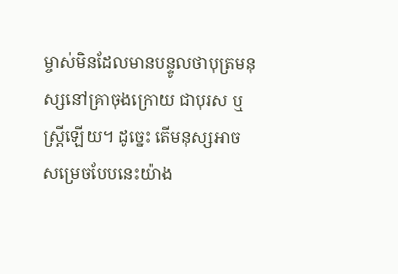ម្ចាស់មិនដែលមានបន្ទូលថាបុត្រមនុស្សនៅគ្រាចុងក្រោយ ជាបុរស ឬស្ត្រីឡើយ។ ដូច្នេះ តើមនុស្សអាចសម្រេចបែបនេះយ៉ាង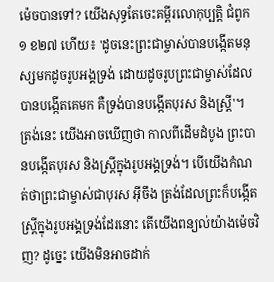ម៉េចបានទៅ? យើងសុទ្ធតែចេះគម្ពីរលោកុប្បត្តិ ជំពូក១ ខ២៧ ហើយ៖ 'ដូចនេះព្រះជាម្ចាស់បានបង្កើតមនុស្សមកដូចរូបអង្គទ្រង់ ដោយដូចរូបព្រះជាម្ចាស់ដែលបានបង្កើតគេមក គឺទ្រង់បានបង្កើតបុរស និងស្ដ្រី'។ ត្រង់នេះ យើងអាចឃើញថា កាលពីដើមដំបូង ព្រះបានបង្កើតបុរស និងស្ត្រីក្នុងរូបអង្គទ្រង់។ បើយើងកំណត់ថាព្រះជាម្ចាស់ជាបុរស អ៊ីចឹង ត្រង់ដែលព្រះក៏បង្កើតស្ត្រីក្នុងរូបអង្គទ្រង់ដែរនោះ តើយើងពន្យល់យ៉ាងម៉េចវិញ? ដូច្នេះ យើងមិនអាចដាក់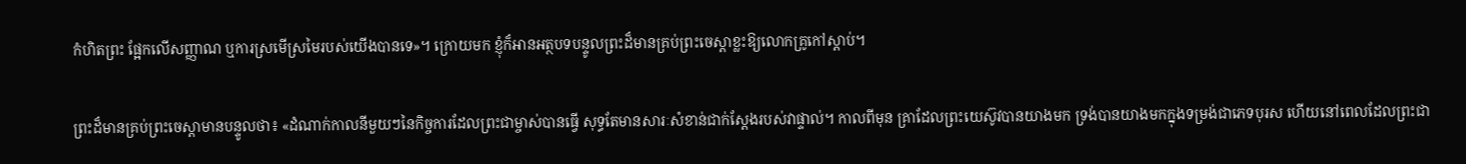កំហិតព្រះ ផ្អែកលើសញ្ញាណ ឬការស្រមើស្រមៃរបស់យើងបានទេ»។ ក្រោយមក ខ្ញុំក៏អានអត្ថបទបន្ទូលព្រះដ៏មានគ្រប់ព្រះចេស្ដាខ្លះឱ្យលោកគ្រូកៅស្ដាប់។

ព្រះដ៏មានគ្រប់ព្រះចេស្ដាមានបន្ទូលថា៖ «ដំណាក់កាលនីមួយៗនៃកិច្ចការដែលព្រះជាម្ចាស់បានធ្វើ សុទ្ធតែមានសារៈសំខាន់ជាក់ស្ដែងរបស់វាផ្ទាល់។ កាលពីមុន គ្រាដែលព្រះយេស៊ូវបានយាងមក ទ្រង់បានយាងមកក្នុងទម្រង់ជាភេទបុរស ហើយនៅពេលដែលព្រះជា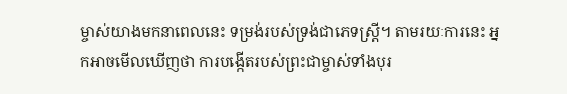ម្ចាស់យាងមកនាពេលនេះ ទម្រង់របស់ទ្រង់ជាភេទស្ត្រី។ តាមរយៈការនេះ អ្នកអាចមើលឃើញថា ការបង្កើតរបស់ព្រះជាម្ចាស់ទាំងបុរ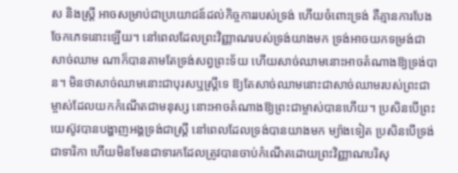ស និងស្ត្រី អាចសម្រាប់ជាប្រយោជន៍ដល់កិច្ចការរបស់ទ្រង់ ហើយចំពោះទ្រង់ គឺគ្មានការបែងចែកភេទនោះឡើយ។ នៅពេលដែលព្រះវិញ្ញាណរបស់ទ្រង់យាងមក ទ្រង់អាចយកទម្រង់ជាសាច់ឈាម ណាក៏បានតាមតែទ្រង់សព្វព្រះទ័យ ហើយសាច់ឈាមនោះអាចតំណាងឱ្យទ្រង់បាន។ មិនថាសាច់ឈាមនោះជាបុរសឬស្ត្រីទេ ឱ្យតែសាច់ឈាមនោះជាសាច់ឈាមរបស់ព្រះជាម្ចាស់ដែលយកកំណើតជាមនុស្ស នោះអាចតំណាងឱ្យព្រះជាម្ចាស់បានហើយ។ ប្រសិនបើព្រះយេស៊ូវបានបង្ហាញអង្គទ្រង់ជាស្ត្រី នៅពេលដែលទ្រង់បានយាងមក ម្យ៉ាងទៀត ប្រសិនបើទ្រង់ជាទារិកា ហើយមិនមែនជាទារកដែលត្រូវបានចាប់កំណើតដោយព្រះវិញ្ញាណបរិសុ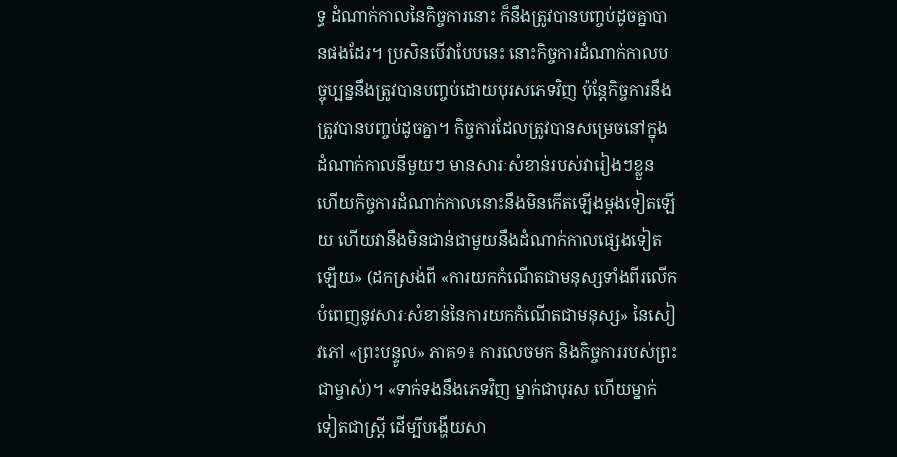ទ្ធ ដំណាក់កាលនៃកិច្ចការនោះ ក៏នឹងត្រូវបានបញ្ចប់ដូចគ្នាបានផងដែរ។ ប្រសិនបើវាបែបនេះ នោះកិច្ចការដំណាក់កាលបច្ចុប្បន្ននឹងត្រូវបានបញ្ចប់ដោយបុរសភេទវិញ ប៉ុន្តែកិច្ចការនឹងត្រូវបានបញ្ចប់ដូចគ្នា។ កិច្ចការដែលត្រូវបានសម្រេចនៅក្នុងដំណាក់កាលនីមួយៗ មានសារៈសំខាន់របស់វារៀងៗខ្លួន ហើយកិច្ចការដំណាក់កាលនោះនឹងមិនកើតឡើងម្ដងទៀតឡើយ ហើយវានឹងមិនជាន់ជាមួយនឹងដំណាក់កាលផ្សេងទៀតឡើយ» (ដកស្រង់ពី «ការយកកំណើតជាមនុស្សទាំងពីរលើក បំពេញនូវសារៈសំខាន់នៃការយកកំណើតជាមនុស្ស» នៃសៀវភៅ «ព្រះបន្ទូល» ភាគ១៖ ការលេចមក និងកិច្ចការរបស់ព្រះជាម្ចាស់)។ «ទាក់ទងនឹងភេទវិញ ម្នាក់ជាបុរស ហើយម្នាក់ទៀតជាស្ត្រី ដើម្បីបង្ហើយសា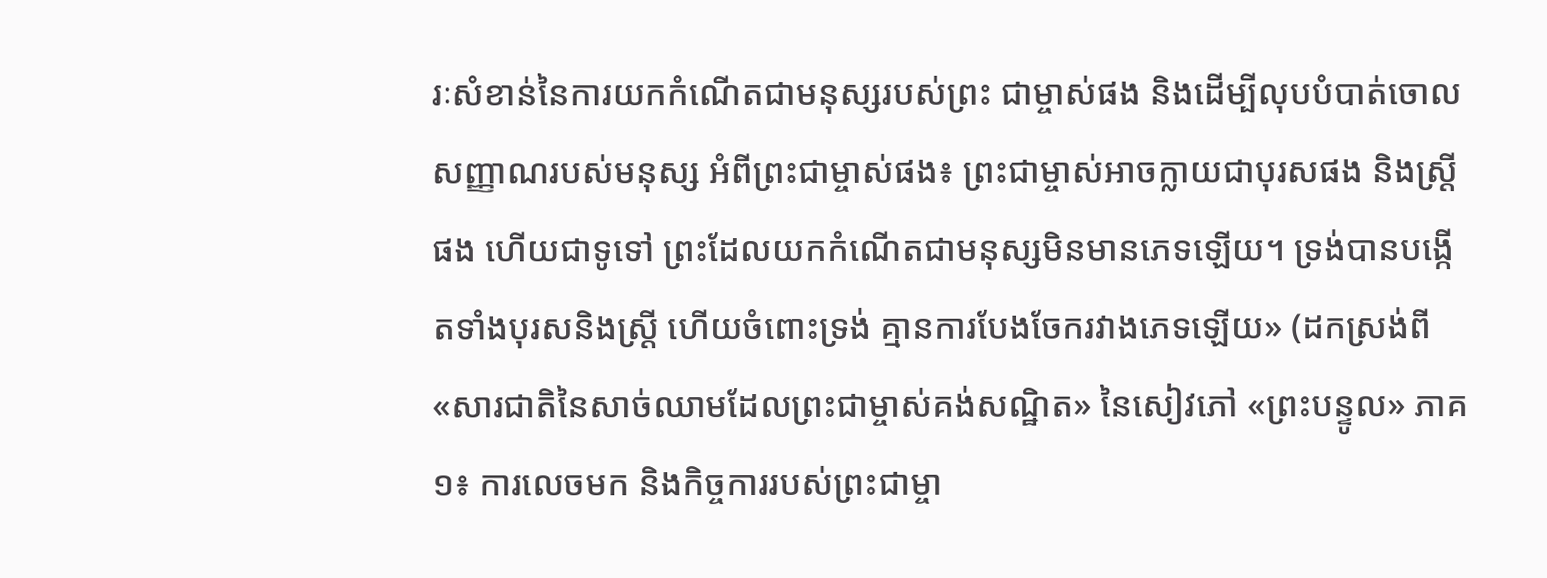រៈសំខាន់នៃការយកកំណើតជាមនុស្សរបស់ព្រះ ជាម្ចាស់ផង និងដើម្បីលុបបំបាត់ចោលសញ្ញាណរបស់មនុស្ស អំពីព្រះជាម្ចាស់ផង៖ ព្រះជាម្ចាស់អាចក្លាយជាបុរសផង និងស្ត្រីផង ហើយជាទូទៅ ព្រះដែលយកកំណើតជាមនុស្សមិនមានភេទឡើយ។ ទ្រង់បានបង្កើតទាំងបុរសនិងស្ត្រី ហើយចំពោះទ្រង់ គ្មានការបែងចែករវាងភេទឡើយ» (ដកស្រង់ពី «សារជាតិនៃសាច់ឈាមដែលព្រះជាម្ចាស់គង់សណ្ឋិត» នៃសៀវភៅ «ព្រះបន្ទូល» ភាគ១៖ ការលេចមក និងកិច្ចការរបស់ព្រះជាម្ចា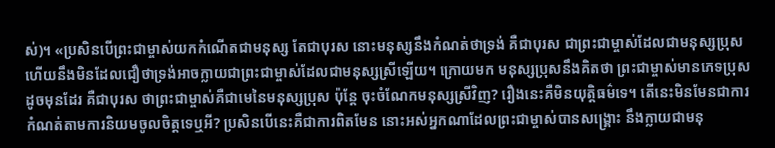ស់)។ «ប្រសិនបើព្រះជាម្ចាស់យកកំណើតជាមនុស្ស តែជាបុរស នោះមនុស្សនឹងកំណត់ថាទ្រង់ គឺជាបុរស ជាព្រះជាម្ចាស់ដែលជាមនុស្សប្រុស ហើយនឹងមិនដែលជឿថាទ្រង់អាចក្លាយជាព្រះជាម្ចាស់ដែលជាមនុស្សស្រីឡើយ។ ក្រោយមក មនុស្សប្រុសនឹងគិតថា ព្រះជាម្ចាស់មានភេទប្រុសដូចមុនដែរ គឺជាបុរស ថាព្រះជាម្ចាស់គឺជាមេនៃមនុស្សប្រុស ប៉ុន្តែ ចុះចំណែកមនុស្សស្រីវិញ? រឿងនេះគឺមិនយុត្តិធម៌ទេ។ តើនេះមិនមែនជាការកំណត់តាមការនិយមចូលចិត្តទេឬអី? ប្រសិនបើនេះគឺជាការពិតមែន នោះអស់អ្នកណាដែលព្រះជាម្ចាស់បានសង្គ្រោះ នឹងក្លាយជាមនុ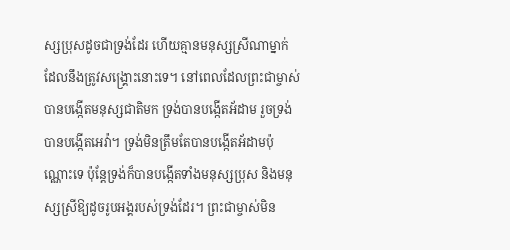ស្សប្រុសដូចជាទ្រង់ដែរ ហើយគ្មានមនុស្សស្រីណាម្នាក់ដែលនឹងត្រូវសង្គ្រោះនោះទេ។ នៅពេលដែលព្រះជាម្ចាស់បានបង្កើតមនុស្សជាតិមក ទ្រង់បានបង្កើតអ័ដាម រួចទ្រង់បានបង្កើតអេវ៉ា។ ទ្រង់មិនត្រឹមតែបានបង្កើតអ័ដាមប៉ុណ្ណោះទេ ប៉ុន្តែទ្រង់ក៏បានបង្កើតទាំងមនុស្សប្រុស និងមនុស្សស្រីឱ្យដូចរូបអង្គរបស់ទ្រង់ដែរ។ ព្រះជាម្ចាស់មិន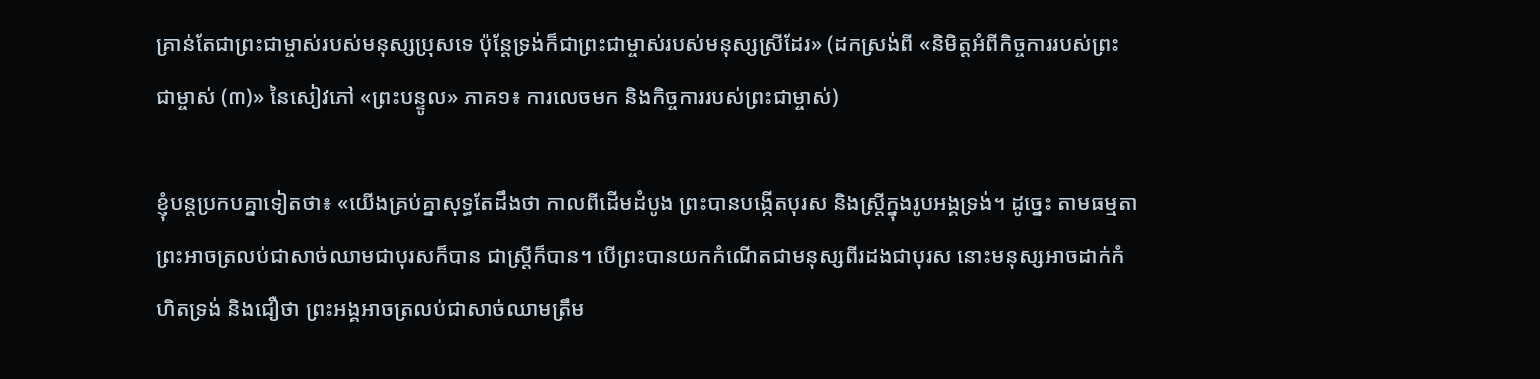គ្រាន់តែជាព្រះជាម្ចាស់របស់មនុស្សប្រុសទេ ប៉ុន្តែទ្រង់ក៏ជាព្រះជាម្ចាស់របស់មនុស្សស្រីដែរ» (ដកស្រង់ពី «និមិត្តអំពីកិច្ចការរបស់ព្រះជាម្ចាស់ (៣)» នៃសៀវភៅ «ព្រះបន្ទូល» ភាគ១៖ ការលេចមក និងកិច្ចការរបស់ព្រះជាម្ចាស់)

ខ្ញុំបន្តប្រកបគ្នាទៀតថា៖ «យើងគ្រប់គ្នាសុទ្ធតែដឹងថា កាលពីដើមដំបូង ព្រះបានបង្កើតបុរស និងស្ត្រីក្នុងរូបអង្គទ្រង់។ ដូច្នេះ តាមធម្មតា ព្រះអាចត្រលប់ជាសាច់ឈាមជាបុរសក៏បាន ជាស្ត្រីក៏បាន។ បើព្រះបានយកកំណើតជាមនុស្សពីរដងជាបុរស នោះមនុស្សអាចដាក់កំហិតទ្រង់ និងជឿថា ព្រះអង្គអាចត្រលប់ជាសាច់ឈាមត្រឹម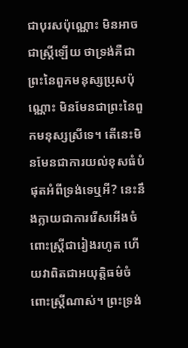ជាបុរសប៉ុណ្ណោះ មិនអាចជាស្ត្រីឡើយ ថាទ្រង់គឺជាព្រះនៃពួកមនុស្សប្រុសប៉ុណ្ណោះ មិនមែនជាព្រះនៃពួកមនុស្សស្រីទេ។ តើនេះមិនមែនជាការយល់ខុសធំបំផុតអំពីទ្រង់ទេឬអី? នេះនឹងក្លាយជាការរើសអើងចំពោះស្ត្រីជារៀងរហូត ហើយវាពិតជាអយុត្តិធម៌ចំពោះស្ត្រីណាស់។ ព្រះទ្រង់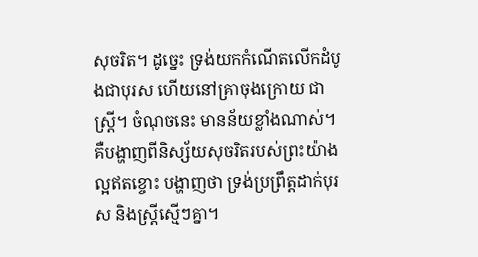សុចរិត។ ដូច្នេះ ទ្រង់យកកំណើតលើកដំបូងជាបុរស ហើយនៅគ្រាចុងក្រោយ ជាស្ត្រី។ ចំណុចនេះ មានន័យខ្លាំងណាស់។ គឺបង្ហាញពីនិស្ស័យសុចរិតរបស់ព្រះយ៉ាងល្អឥតខ្ចោះ បង្ហាញថា ទ្រង់ប្រព្រឹត្តដាក់បុរស និងស្ត្រីស្មើៗគ្នា។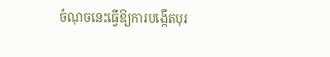ចំណុចនេះធ្វើឱ្យការបង្កើតបុរ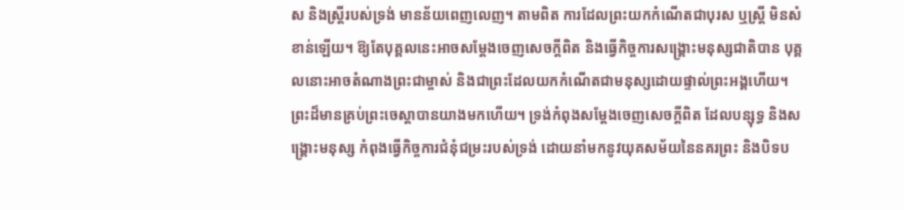ស និងស្ត្រីរបស់ទ្រង់ មានន័យពេញលេញ។ តាមពិត ការដែលព្រះយកកំណើតជាបុរស ឬស្ត្រី មិនសំខាន់ឡើយ។ ឱ្យតែបុគ្គលនេះអាចសម្ដែងចេញសេចក្តីពិត និងធ្វើកិច្ចការសង្រ្គោះមនុស្សជាតិបាន បុគ្គលនោះអាចតំណាងព្រះជាម្ចាស់ និងជាព្រះដែលយកកំណើតជាមនុស្សដោយផ្ទាល់ព្រះអង្គហើយ។ ព្រះដ៏មានគ្រប់ព្រះចេស្ដាបានយាងមកហើយ។ ទ្រង់កំពុងសម្ដែងចេញសេចក្តីពិត ដែលបន្សុទ្ធ និងសង្គ្រោះមនុស្ស កំពុងធ្វើកិច្ចការជំនុំជម្រះរបស់ទ្រង់ ដោយនាំមកនូវយុគសម័យនៃនគរព្រះ និងបិទប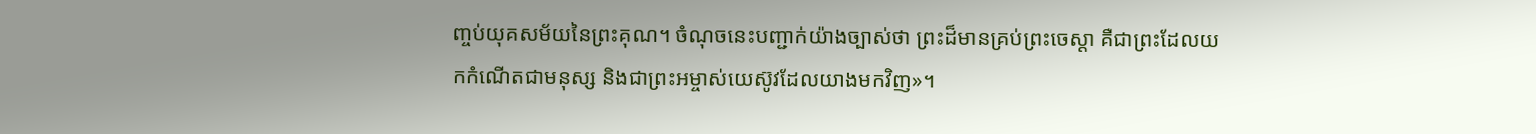ញ្ចប់យុគសម័យនៃព្រះគុណ។ ចំណុចនេះបញ្ជាក់យ៉ាងច្បាស់ថា ព្រះដ៏មានគ្រប់ព្រះចេស្ដា គឺជាព្រះដែលយកកំណើតជាមនុស្ស និងជាព្រះអម្ចាស់យេស៊ូវដែលយាងមកវិញ»។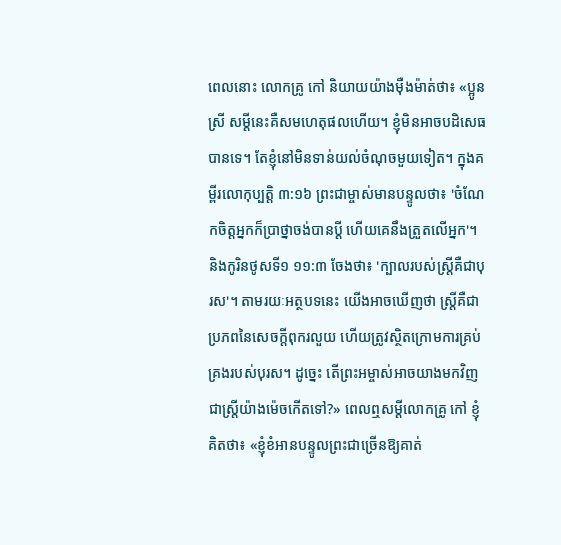ពេលនោះ លោកគ្រូ កៅ និយាយយ៉ាងម៉ឺងម៉ាត់ថា៖ «ប្អូនស្រី សម្ដីនេះគឺសមហេតុផលហើយ។ ខ្ញុំមិនអាចបដិសេធបានទេ។ តែខ្ញុំនៅមិនទាន់យល់ចំណុចមួយទៀត។ ក្នុងគម្ពីរលោកុប្បត្តិ ៣:១៦ ព្រះជាម្ចាស់មានបន្ទូលថា៖ 'ចំណែកចិត្តអ្នកក៏ប្រាថ្នាចង់បានប្ដី ហើយគេនឹងត្រួតលើអ្នក'។ និងកូរិនថូសទី១ ១១:៣ ចែងថា៖ 'ក្បាលរបស់ស្ត្រីគឺជាបុរស'។ តាមរយៈអត្ថបទនេះ យើងអាចឃើញថា ស្ត្រីគឺជាប្រភពនៃសេចក្តីពុករលួយ ហើយត្រូវស្ថិតក្រោមការគ្រប់គ្រងរបស់បុរស។ ដូច្នេះ តើព្រះអម្ចាស់អាចយាងមកវិញជាស្ត្រីយ៉ាងម៉េចកើតទៅ?» ពេលឮសម្ដីលោកគ្រូ កៅ ខ្ញុំគិតថា៖ «ខ្ញុំខំអានបន្ទូលព្រះជាច្រើនឱ្យគាត់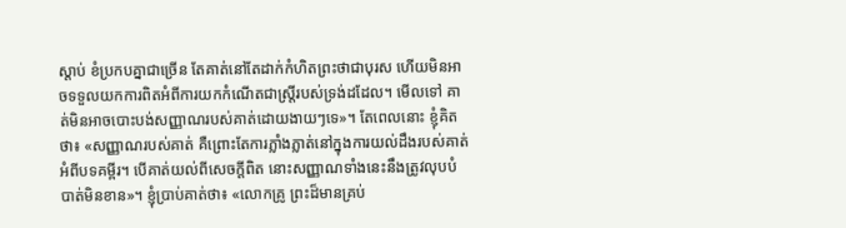ស្ដាប់ ខំប្រកបគ្នាជាច្រើន តែគាត់នៅតែដាក់កំហិតព្រះថាជាបុរស ហើយមិនអាចទទួលយកការពិតអំពីការយកកំណើតជាស្ត្រីរបស់ទ្រង់ដដែល។ មើលទៅ គាត់មិនអាចបោះបង់សញ្ញាណរបស់គាត់ដោយងាយៗទេ»។ តែពេលនោះ ខ្ញុំគិតថា៖ «សញ្ញាណរបស់គាត់ គឺព្រោះតែការភ្លាំងភ្លាត់នៅក្នុងការយល់ដឹងរបស់គាត់អំពីបទគម្ពីរ។ បើគាត់យល់ពីសេចក្តីពិត នោះសញ្ញាណទាំងនេះនឹងត្រូវលុបបំបាត់មិនខាន»។ ខ្ញុំប្រាប់គាត់ថា៖ «លោកគ្រូ ព្រះដ៏មានគ្រប់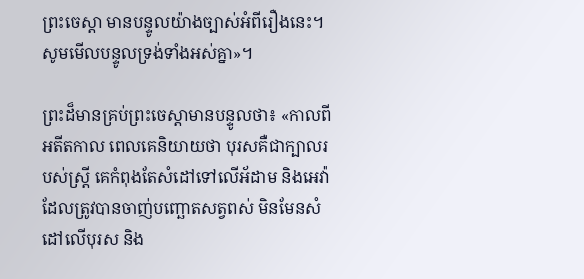ព្រះចេស្ដា មានបន្ទូលយ៉ាងច្បាស់អំពីរឿងនេះ។ សូមមើលបន្ទូលទ្រង់ទាំងអស់គ្នា»។

ព្រះដ៏មានគ្រប់ព្រះចេស្ដាមានបន្ទូលថា៖ «កាលពីអតីតកាល ពេលគេនិយាយថា បុរសគឺជាក្បាលរបស់ស្ត្រី គេកំពុងតែសំដៅទៅលើអ័ដាម និងអេវ៉ា ដែលត្រូវបានចាញ់បញ្ឆោតសត្វពស់ មិនមែនសំដៅលើបុរស និង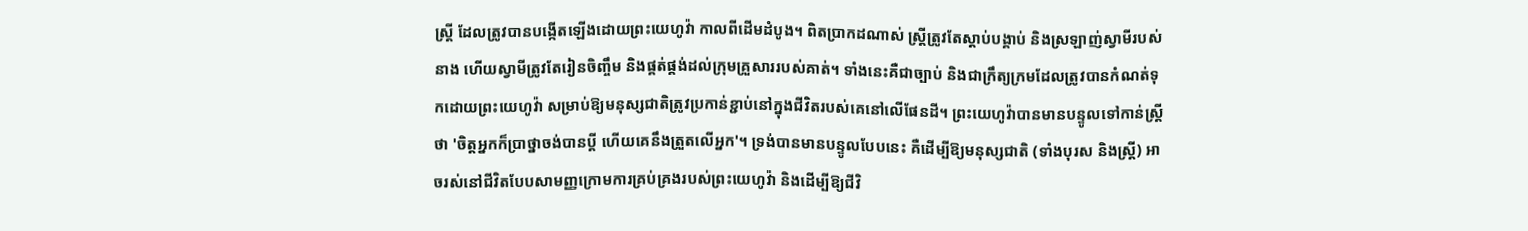ស្ត្រី ដែលត្រូវបានបង្កើតឡើងដោយព្រះយេហូវ៉ា កាលពីដើមដំបូង។ ពិតប្រាកដណាស់ ស្ត្រីត្រូវតែស្ដាប់បង្គាប់ និងស្រឡាញ់ស្វាមីរបស់នាង ហើយស្វាមីត្រូវតែរៀនចិញ្ចឹម និងផ្គត់ផ្គង់ដល់ក្រុមគ្រួសាររបស់គាត់។ ទាំងនេះគឺជាច្បាប់ និងជាក្រឹត្យក្រមដែលត្រូវបានកំណត់ទុកដោយព្រះយេហូវ៉ា សម្រាប់ឱ្យមនុស្សជាតិត្រូវប្រកាន់ខ្ជាប់នៅក្នុងជីវិតរបស់គេនៅលើផែនដី។ ព្រះយេហូវ៉ាបានមានបន្ទូលទៅកាន់ស្ត្រីថា 'ចិត្តអ្នកក៏ប្រាថ្នាចង់បានប្ដី ហើយគេនឹងត្រួតលើអ្នក'។ ទ្រង់បានមានបន្ទូលបែបនេះ គឺដើម្បីឱ្យមនុស្សជាតិ (ទាំងបុរស និងស្ត្រី) អាចរស់នៅជីវិតបែបសាមញ្ញក្រោមការគ្រប់គ្រងរបស់ព្រះយេហូវ៉ា និងដើម្បីឱ្យជីវិ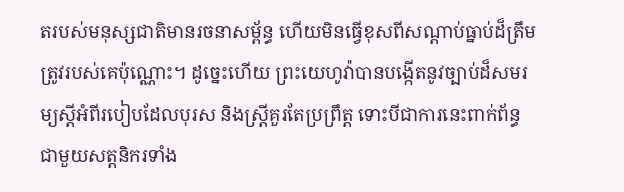តរបស់មនុស្សជាតិមានរចនាសម្ព័ន្ធ ហើយមិនធ្វើខុសពីសណ្ដាប់ធ្នាប់ដ៏ត្រឹមត្រូវរបស់គេប៉ុណ្ណោះ។ ដូច្នេះហើយ ព្រះយេហូវ៉ាបានបង្កើតនូវច្បាប់ដ៏សមរម្យស្ដីអំពីរបៀបដែលបុរស និងស្ត្រីគួរតែប្រព្រឹត្ត ទោះបីជាការនេះពាក់ព័ន្ធជាមួយសត្តនិករទាំង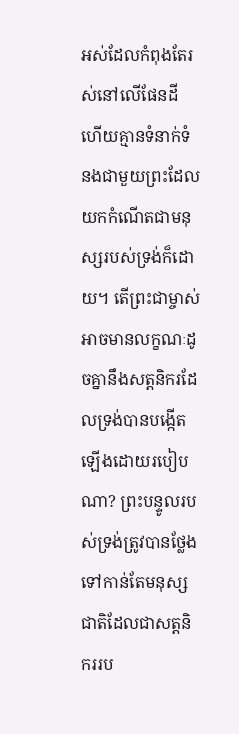អស់ដែលកំពុងតែរស់នៅលើផែនដី ហើយគ្មានទំនាក់ទំនងជាមួយព្រះដែលយកកំណើតជាមនុស្សរបស់ទ្រង់ក៏ដោយ។ តើព្រះជាម្ចាស់អាចមានលក្ខណៈដូចគ្នានឹងសត្តនិករដែលទ្រង់បានបង្កើតឡើងដោយរបៀបណា? ព្រះបន្ទូលរបស់ទ្រង់ត្រូវបានថ្លែងទៅកាន់តែមនុស្សជាតិដែលជាសត្តនិកររប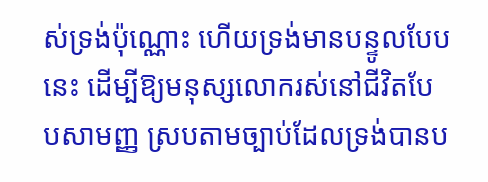ស់ទ្រង់ប៉ុណ្ណោះ ហើយទ្រង់មានបន្ទូលបែបនេះ ដើម្បីឱ្យមនុស្សលោករស់នៅជីវិតបែបសាមញ្ញ ស្របតាមច្បាប់ដែលទ្រង់បានប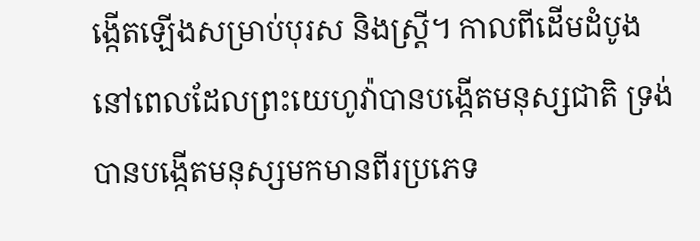ង្កើតឡើងសម្រាប់បុរស និងស្ត្រី។ កាលពីដើមដំបូង នៅពេលដែលព្រះយេហូវ៉ាបានបង្កើតមនុស្សជាតិ ទ្រង់បានបង្កើតមនុស្សមកមានពីរប្រភេទ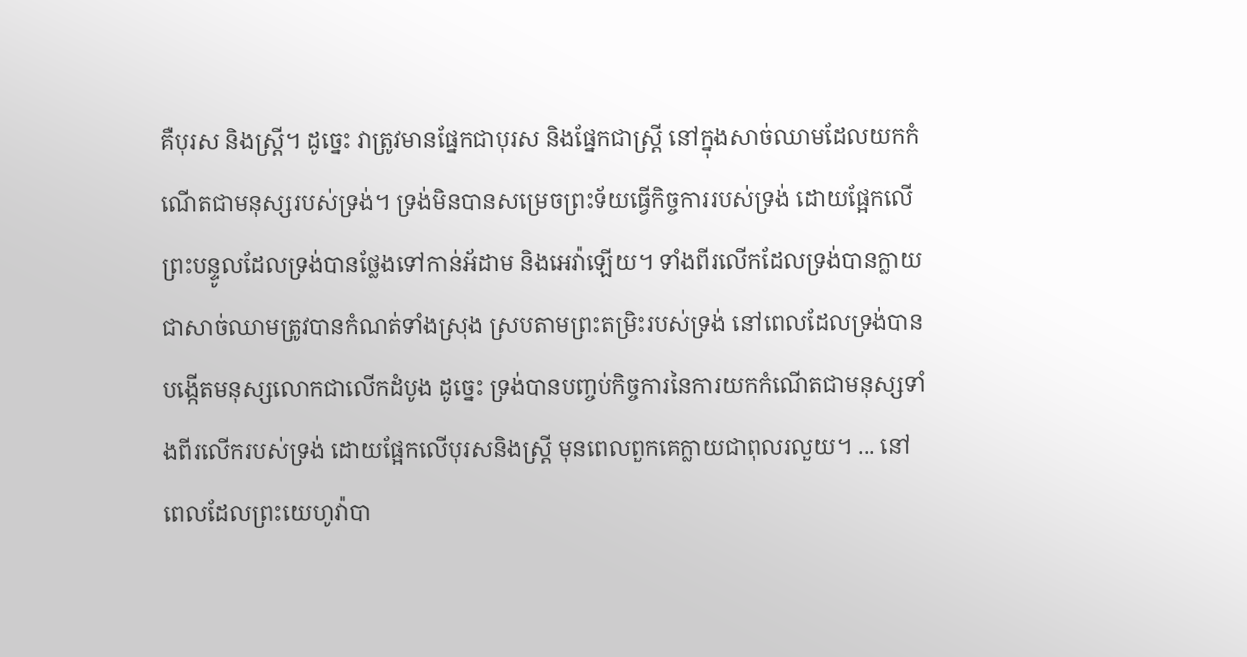គឺបុរស និងស្ត្រី។ ដូច្នេះ វាត្រូវមានផ្នែកជាបុរស និងផ្នែកជាស្ត្រី នៅក្នុងសាច់ឈាមដែលយកកំណើតជាមនុស្សរបស់ទ្រង់។ ទ្រង់មិនបានសម្រេចព្រះទ័យធ្វើកិច្ចការរបស់ទ្រង់ ដោយផ្អែកលើព្រះបន្ទូលដែលទ្រង់បានថ្លែងទៅកាន់អ័ដាម និងអេវ៉ាឡើយ។ ទាំងពីរលើកដែលទ្រង់បានក្លាយជាសាច់ឈាមត្រូវបានកំណត់ទាំងស្រុង ស្របតាមព្រះតម្រិះរបស់ទ្រង់ នៅពេលដែលទ្រង់បានបង្កើតមនុស្សលោកជាលើកដំបូង ដូច្នេះ ទ្រង់បានបញ្ចប់កិច្ចការនៃការយកកំណើតជាមនុស្សទាំងពីរលើករបស់ទ្រង់ ដោយផ្អែកលើបុរសនិងស្ត្រី មុនពេលពួកគេក្លាយជាពុលរលួយ។ ... នៅពេលដែលព្រះយេហូវ៉ាបា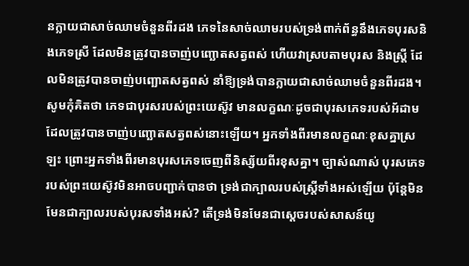នក្លាយជាសាច់ឈាមចំនួនពីរដង ភេទនៃសាច់ឈាមរបស់ទ្រង់ពាក់ព័ន្ធនឹងភេទបុរសនិងភេទស្រី ដែលមិនត្រូវបានចាញ់បញ្ឆោតសត្វពស់ ហើយវាស្របតាមបុរស និងស្ត្រី ដែលមិនត្រូវបានចាញ់បញ្ឆោតសត្វពស់ នាំឱ្យទ្រង់បានក្លាយជាសាច់ឈាមចំនួនពីរដង។ សូមកុំគិតថា ភេទជាបុរសរបស់ព្រះយេស៊ូវ មានលក្ខណៈដូចជាបុរសភេទរបស់អ័ដាម ដែលត្រូវបានចាញ់បញ្ឆោតសត្វពស់នោះឡើយ។ អ្នកទាំងពីរមានលក្ខណៈខុសគ្នាស្រឡះ ព្រោះអ្នកទាំងពីរមានបុរសភេទចេញពីនិស្ស័យពីរខុសគ្នា។ ច្បាស់ណាស់ បុរសភេទរបស់ព្រះយេស៊ូវមិនអាចបញ្ជាក់បានថា ទ្រង់ជាក្បាលរបស់ស្ត្រីទាំងអស់ឡើយ ប៉ុន្តែមិនមែនជាក្បាលរបស់បុរសទាំងអស់? តើទ្រង់មិនមែនជាស្ដេចរបស់សាសន៍យូ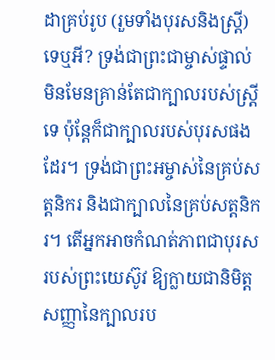ដាគ្រប់រូប (រួមទាំងបុរសនិងស្ត្រី) ទេឬអី? ទ្រង់ជាព្រះជាម្ចាស់ផ្ទាល់ មិនមែនគ្រាន់តែជាក្បាលរបស់ស្ត្រីទេ ប៉ុន្តែក៏ជាក្បាលរបស់បុរសផងដែរ។ ទ្រង់ជាព្រះអម្ចាស់នៃគ្រប់សត្តនិករ និងជាក្បាលនៃគ្រប់សត្តនិករ។ តើអ្នកអាចកំណត់ភាពជាបុរសរបស់ព្រះយេស៊ូវ ឱ្យក្លាយជានិមិត្តសញ្ញានៃក្បាលរប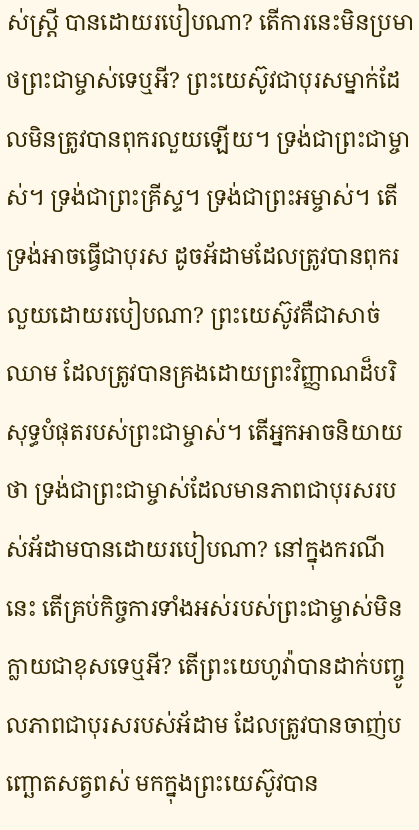ស់ស្ត្រី បានដោយរបៀបណា? តើការនេះមិនប្រមាថព្រះជាម្ចាស់ទេឬអី? ព្រះយេស៊ូវជាបុរសម្នាក់ដែលមិនត្រូវបានពុករលួយឡើយ។ ទ្រង់ជាព្រះជាម្ចាស់។ ទ្រង់ជាព្រះគ្រីស្ទ។ ទ្រង់ជាព្រះអម្ចាស់។ តើទ្រង់អាចធ្វើជាបុរស ដូចអ័ដាមដែលត្រូវបានពុករលួយដោយរបៀបណា? ព្រះយេស៊ូវគឺជាសាច់ឈាម ដែលត្រូវបានគ្រងដោយព្រះវិញ្ញាណដ៏បរិសុទ្ធបំផុតរបស់ព្រះជាម្ចាស់។ តើអ្នកអាចនិយាយថា ទ្រង់ជាព្រះជាម្ចាស់ដែលមានភាពជាបុរសរបស់អ័ដាមបានដោយរបៀបណា? នៅក្នុងករណីនេះ តើគ្រប់កិច្ចការទាំងអស់របស់ព្រះជាម្ចាស់មិនក្លាយជាខុសទេឬអី? តើព្រះយេហូវ៉ាបានដាក់បញ្ចូលភាពជាបុរសរបស់អ័ដាម ដែលត្រូវបានចាញ់បញ្ឆោតសត្វពស់ មកក្នុងព្រះយេស៊ូវបាន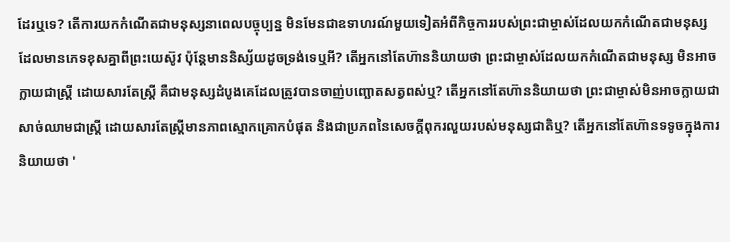ដែរឬទេ? តើការយកកំណើតជាមនុស្សនាពេលបច្ចុប្បន្ន មិនមែនជាឧទាហរណ៍មួយទៀតអំពីកិច្ចការរបស់ព្រះជាម្ចាស់ដែលយកកំណើតជាមនុស្ស ដែលមានភេទខុសគ្នាពីព្រះយេស៊ូវ ប៉ុន្តែមាននិស្ស័យដូចទ្រង់ទេឬអី? តើអ្នកនៅតែហ៊ាននិយាយថា ព្រះជាម្ចាស់ដែលយកកំណើតជាមនុស្ស មិនអាចក្លាយជាស្ត្រី ដោយសារតែស្ត្រី គឺជាមនុស្សដំបូងគេដែលត្រូវបានចាញ់បញ្ឆោតសត្វពស់ឬ? តើអ្នកនៅតែហ៊ាននិយាយថា ព្រះជាម្ចាស់មិនអាចក្លាយជាសាច់ឈាមជាស្ត្រី ដោយសារតែស្ត្រីមានភាពស្មោកគ្រោកបំផុត និងជាប្រភពនៃសេចក្តីពុករលួយរបស់មនុស្សជាតិឬ? តើអ្នកនៅតែហ៊ានទទូចក្នុងការនិយាយថា '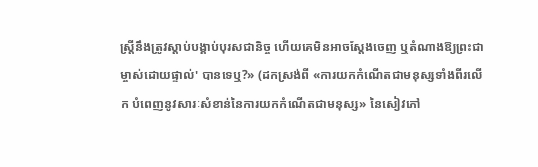ស្ត្រីនឹងត្រូវស្ដាប់បង្គាប់បុរសជានិច្ច ហើយគេមិនអាចស្ដែងចេញ ឬតំណាងឱ្យព្រះជាម្ចាស់ដោយផ្ទាល់' បានទេឬ?» (ដកស្រង់ពី «ការយកកំណើតជាមនុស្សទាំងពីរលើក បំពេញនូវសារៈសំខាន់នៃការយកកំណើតជាមនុស្ស» នៃសៀវភៅ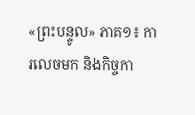«ព្រះបន្ទូល» ភាគ១៖ ការលេចមក និងកិច្ចកា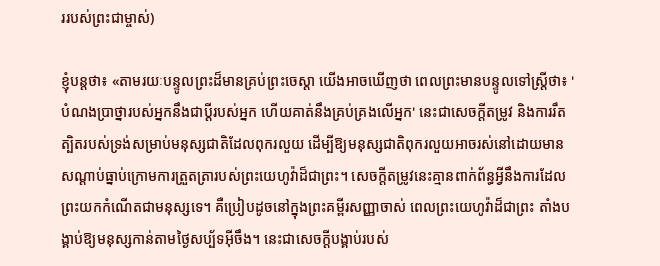ររបស់ព្រះជាម្ចាស់)

ខ្ញុំបន្តថា៖ «តាមរយៈបន្ទូលព្រះដ៏មានគ្រប់ព្រះចេស្ដា យើងអាចឃើញថា ពេលព្រះមានបន្ទូលទៅស្ត្រីថា៖ 'បំណងប្រាថ្នារបស់អ្នកនឹងជាប្ដីរបស់អ្នក ហើយគាត់នឹងគ្រប់គ្រងលើអ្នក' នេះជាសេចក្តីតម្រូវ និងការរឹតត្បិតរបស់ទ្រង់សម្រាប់មនុស្សជាតិដែលពុករលួយ ដើម្បីឱ្យមនុស្សជាតិពុករលួយអាចរស់នៅដោយមានសណ្ដាប់ធ្នាប់ក្រោមការត្រួតត្រារបស់ព្រះយេហូវ៉ាដ៏ជាព្រះ។ សេចក្តីតម្រូវនេះគ្មានពាក់ព័ន្ធអ្វីនឹងការដែលព្រះយកកំណើតជាមនុស្សទេ។ គឺប្រៀបដូចនៅក្នុងព្រះគម្ពីរសញ្ញាចាស់ ពេលព្រះយេហូវ៉ាដ៏ជាព្រះ តាំងបង្គាប់ឱ្យមនុស្សកាន់តាមថ្ងៃសប្ប័ទអ៊ីចឹង។ នេះជាសេចក្ដីបង្គាប់របស់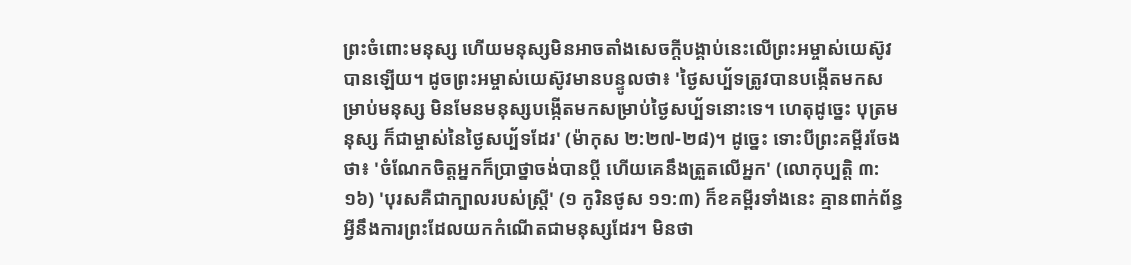ព្រះចំពោះមនុស្ស ហើយមនុស្សមិនអាចតាំងសេចក្ដីបង្គាប់នេះលើព្រះអម្ចាស់យេស៊ូវបានឡើយ។ ដូចព្រះអម្ចាស់យេស៊ូវមានបន្ទូលថា៖ 'ថ្ងៃសប្ប័ទត្រូវបានបង្កើតមកសម្រាប់មនុស្ស មិនមែនមនុស្សបង្កើតមកសម្រាប់ថ្ងៃសប្ប័ទនោះទេ។ ហេតុដូច្នេះ បុត្រមនុស្ស ក៏ជាម្ចាស់នៃថ្ងៃសប្ប័ទដែរ' (ម៉ាកុស ២:២៧-២៨)។ ដូច្នេះ ទោះបីព្រះគម្ពីរចែងថា៖ 'ចំណែកចិត្តអ្នកក៏ប្រាថ្នាចង់បានប្ដី ហើយគេនឹងត្រួតលើអ្នក' (លោកុប្បត្តិ ៣:១៦) 'បុរសគឺជាក្បាលរបស់ស្ត្រី' (១ កូរិនថូស ១១:៣) ក៏ខគម្ពីរទាំងនេះ គ្មានពាក់ព័ន្ធអ្វីនឹងការព្រះដែលយកកំណើតជាមនុស្សដែរ។ មិនថា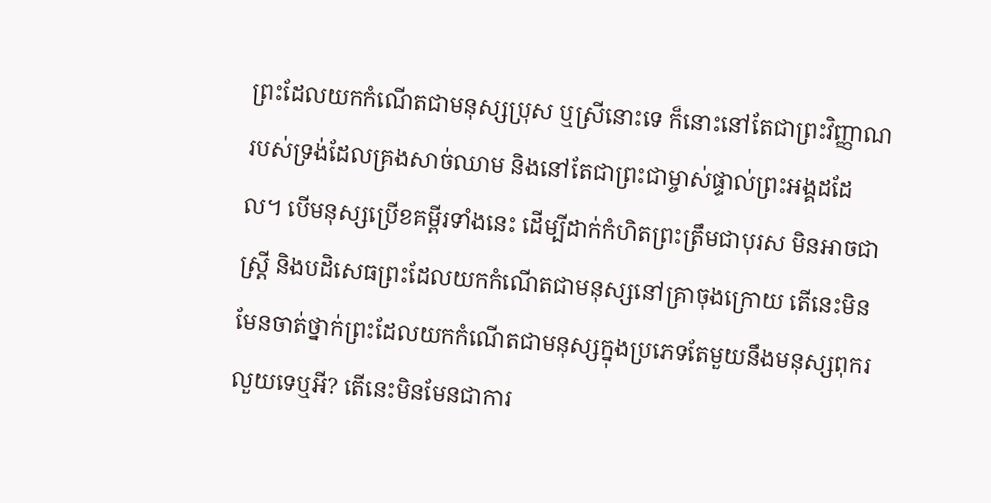ព្រះដែលយកកំណើតជាមនុស្សប្រុស ឬស្រីនោះទេ ក៏នោះនៅតែជាព្រះវិញ្ញាណរបស់ទ្រង់ដែលគ្រងសាច់ឈាម និងនៅតែជាព្រះជាម្ចាស់ផ្ទាល់ព្រះអង្គដដែល។ បើមនុស្សប្រើខគម្ពីរទាំងនេះ ដើម្បីដាក់កំហិតព្រះត្រឹមជាបុរស មិនអាចជាស្ត្រី និងបដិសេធព្រះដែលយកកំណើតជាមនុស្សនៅគ្រាចុងក្រោយ តើនេះមិនមែនចាត់ថ្នាក់ព្រះដែលយកកំណើតជាមនុស្សក្នុងប្រភេទតែមួយនឹងមនុស្សពុករលួយទេឬអី? តើនេះមិនមែនជាការ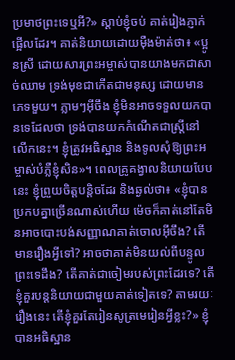ប្រមាថព្រះទេឬអី?» ស្ដាប់ខ្ញុំចប់ គាត់រៀងភ្ញាក់ផ្អើលដែរ។ គាត់និយាយដោយម៉ឺងម៉ាត់ថា៖ «ប្អូនស្រី ដោយសារព្រះអម្ចាស់បានយាងមកជាសាច់ឈាម ទ្រង់មុខជាកើតជាមនុស្ស ដោយមានភេទមួយ។ ភ្លាមៗអ៊ីចឹង ខ្ញុំមិនអាចទទួលយកបានទេដែលថា ទ្រង់បានយកកំណើតជាស្ត្រីនៅលើកនេះ។ ខ្ញុំត្រូវអធិស្ឋាន និងទូលសុំឱ្យព្រះអម្ចាស់បំភ្លឺខ្ញុំសិន»។ ពេលគ្រូគង្វាលនិយាយបែបនេះ ខ្ញុំព្រួយចិត្តបន្តិចដែរ និងឆ្ងល់ថា៖ «ខ្ញុំបានប្រកបគ្នាច្រើនណាស់ហើយ ម៉េចក៏គាត់នៅតែមិនអាចបោះបង់សញ្ញាណគាត់ចោលអ៊ីចឹង? តើមានរឿងអ្វីទៅ? អាចថាគាត់មិនយល់ពីបន្ទូលព្រះទេដឹង? តើគាត់ជាចៀមរបស់ព្រះដែរទេ? តើខ្ញុំគួរបន្តនិយាយជាមួយគាត់ទៀតទេ? តាមរយៈរឿងនេះ តើខ្ញុំគួរតែរៀនសូត្រមេរៀនអ្វីខ្លះ?» ខ្ញុំបានអធិស្ឋាន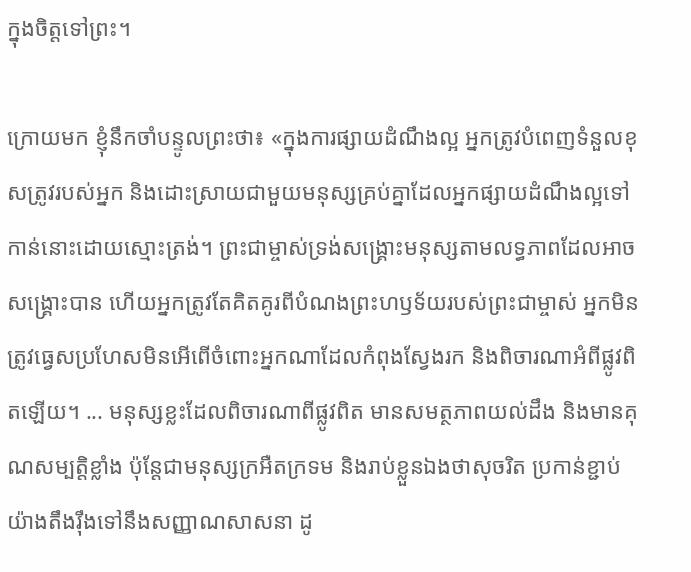ក្នុងចិត្តទៅព្រះ។

ក្រោយមក ខ្ញុំនឹកចាំបន្ទូលព្រះថា៖ «ក្នុងការផ្សាយដំណឹងល្អ អ្នកត្រូវបំពេញទំនួលខុសត្រូវរបស់អ្នក និងដោះស្រាយជាមួយមនុស្សគ្រប់គ្នាដែលអ្នកផ្សាយដំណឹងល្អទៅកាន់នោះដោយស្មោះត្រង់។ ព្រះជាម្ចាស់ទ្រង់សង្គ្រោះមនុស្សតាមលទ្ធភាពដែលអាចសង្គ្រោះបាន ហើយអ្នកត្រូវតែគិតគូរពីបំណងព្រះហឫទ័យរបស់ព្រះជាម្ចាស់ អ្នកមិនត្រូវធ្វេសប្រហែសមិនអើពើចំពោះអ្នកណាដែលកំពុងស្វែងរក និងពិចារណាអំពីផ្លូវពិតឡើយ។ ... មនុស្សខ្លះដែលពិចារណាពីផ្លូវពិត មានសមត្ថភាពយល់ដឹង និងមានគុណសម្បត្តិខ្លាំង ប៉ុន្តែជាមនុស្សក្រអឺតក្រទម និងរាប់ខ្លួនឯងថាសុចរិត ប្រកាន់ខ្ជាប់យ៉ាងតឹងរ៉ឹងទៅនឹងសញ្ញាណសាសនា ដូ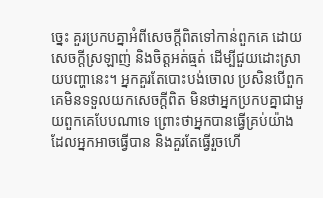ច្នេះ គួរប្រកបគ្នាអំពីសេចក្តីពិតទៅកាន់ពួកគេ ដោយសេចក្តីស្រឡាញ់ និងចិត្តអត់ធ្មត់ ដើម្បីជួយដោះស្រាយបញ្ហានេះ។ អ្នកគួរតែបោះបង់ចោល ប្រសិនបើពួកគេមិនទទួលយកសេចក្តីពិត មិនថាអ្នកប្រកបគ្នាជាមួយពួកគេបែបណាទេ ព្រោះថាអ្នកបានធ្វើគ្រប់យ៉ាងដែលអ្នកអាចធ្វើបាន និងគួរតែធ្វើរួចហើ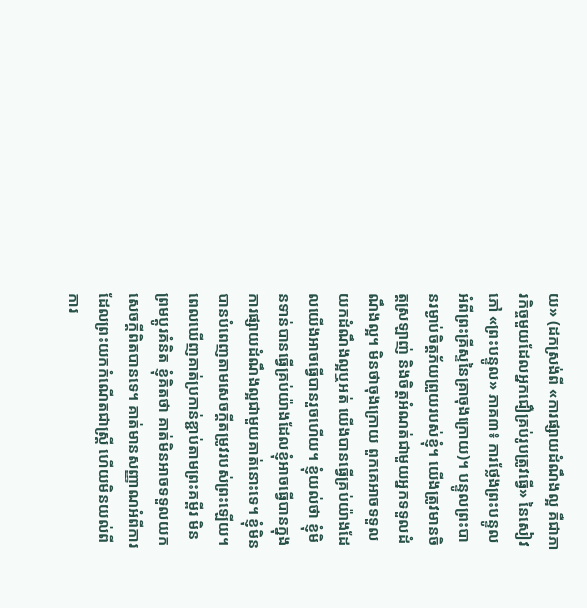យ» (ដកស្រង់ពី «ការផ្សាយដំណឹងល្អ គឺជាភារកិច្ចមួយដែលអ្នកជឿគ្រប់រូបត្រូវធ្វើ» នៃសៀវភៅ «ព្រះបន្ទូល» ភាគ៣៖ ការថ្លែងព្រះបន្ទូលអំពីព្រះគ្រីស្ទនៃគ្រាចុងក្រោយ)។ បន្ទូលព្រះបានរម្ងាប់ចិត្តភ័យព្រួយរបស់ខ្ញុំ។ យើងត្រូវមានចិត្តស្រឡាញ់ និងចិត្តអំណត់ជាមួយអ្នកទទួលដំណឹងល្អ។ មិនថាចុងក្រោយ ពួកគេអាចទទួលយកដំណឹងល្អឬអត់ យើងបានធ្វើគ្រប់យ៉ាងដែលយើងអាចធ្វើបានរួចហើយ។ ខ្ញុំយល់ថា ខ្ញុំមិនទាន់បានធ្វើគ្រប់យ៉ាងដែលខ្ញុំអាចធ្វើបានក្នុងការផ្សាយដំណឹងល្អជាមួយគាត់នោះទេ។ ខ្ញុំមិនបានបំពេញតាមសេចក្តីតម្រូវរបស់ព្រះឡើយ។ ពេលឃើញគាត់ប្រកាន់ខ្ជាប់តាមព្រះគម្ពីរ មិនព្រមប្ដូរគំនិត ខ្ញុំគិតថា គាត់មិនអាចទទួលយកសេចក្តីពិតបានទេ។ គាត់មានសញ្ញាណអំពីការដែលព្រះយកកំណើតជាស្ត្រី ហើយមិនយល់ពីការ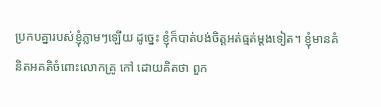ប្រកបគ្នារបស់ខ្ញុំភ្លាមៗឡើយ ដូច្នេះ ខ្ញុំក៏បាត់បង់ចិត្តអត់ធ្មត់ម្ដងទៀត។ ខ្ញុំមានគំនិតអគតិចំពោះលោកគ្រូ កៅ ដោយគិតថា ពួក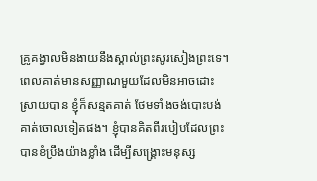គ្រូគង្វាលមិនងាយនឹងស្គាល់ព្រះសូរសៀងព្រះទេ។ ពេលគាត់មានសញ្ញាណមួយដែលមិនអាចដោះស្រាយបាន ខ្ញុំក៏សន្មតគាត់ ថែមទាំងចង់បោះបង់គាត់ចោលទៀតផង។ ខ្ញុំបានគិតពីរបៀបដែលព្រះបានខំប្រឹងយ៉ាងខ្លាំង ដើម្បីសង្គ្រោះមនុស្ស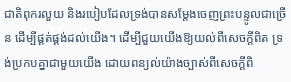ជាតិពុករលួយ និងរបៀបដែលទ្រង់បានសម្ដែងចេញព្រះបន្ទូលជាច្រើន ដើម្បីផ្គត់ផ្គង់ដល់យើង។ ដើម្បីជួយយើងឱ្យយល់ពីសេចក្តីពិត ទ្រង់ប្រកបគ្នាជាមួយយើង ដោយពន្យល់យ៉ាងច្បាស់ពីសេចក្តីពិ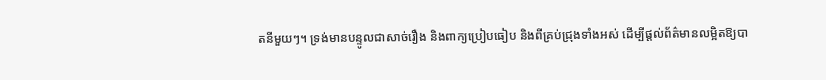តនីមួយៗ។ ទ្រង់មានបន្ទូលជាសាច់រឿង និងពាក្យប្រៀបធៀប និងពីគ្រប់ជ្រុងទាំងអស់ ដើម្បីផ្តល់ព័ត៌មានលម្អិតឱ្យបា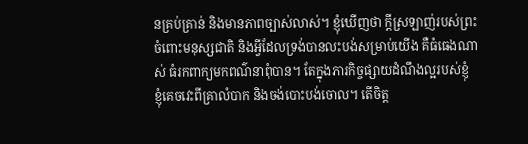នគ្រប់គ្រាន់ និងមានភាពច្បាស់លាស់។ ខ្ញុំឃើញថា ក្ដីស្រឡាញ់របស់ព្រះចំពោះមនុស្សជាតិ និងអ្វីដែលទ្រង់បានលះបង់សម្រាប់យើង គឺធំធេងណាស់ ធំរកពាក្យមកពណ៌នាពុំបាន។ តែក្នុងភារកិច្ចផ្សាយដំណឹងល្អរបស់ខ្ញុំ ខ្ញុំគេចវេះពីគ្រាលំបាក និងចង់បោះបង់ចោល។ តើចិត្ត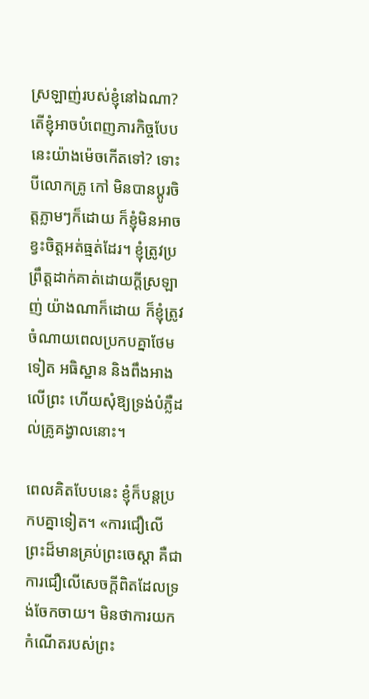ស្រឡាញ់របស់ខ្ញុំនៅឯណា? តើខ្ញុំអាចបំពេញភារកិច្ចបែបនេះយ៉ាងម៉េចកើតទៅ? ទោះបីលោកគ្រូ កៅ មិនបានប្ដូរចិត្តភ្លាមៗក៏ដោយ ក៏ខ្ញុំមិនអាចខ្វះចិត្តអត់ធ្មត់ដែរ។ ខ្ញុំត្រូវប្រព្រឹត្តដាក់គាត់ដោយក្ដីស្រឡាញ់ យ៉ាងណាក៏ដោយ ក៏ខ្ញុំត្រូវចំណាយពេលប្រកបគ្នាថែមទៀត អធិស្ឋាន និងពឹងអាងលើព្រះ ហើយសុំឱ្យទ្រង់បំភ្លឺដល់គ្រូគង្វាលនោះ។

ពេលគិតបែបនេះ ខ្ញុំក៏បន្តប្រកបគ្នាទៀត។ «ការជឿលើព្រះដ៏មានគ្រប់ព្រះចេស្ដា គឺជាការជឿលើសេចក្តីពិតដែលទ្រង់ចែកចាយ។ មិនថាការយកកំណើតរបស់ព្រះ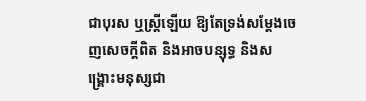ជាបុរស ឬស្ត្រីឡើយ ឱ្យតែទ្រង់សម្ដែងចេញសេចក្តីពិត និងអាចបន្សុទ្ធ និងសង្រ្គោះមនុស្សជា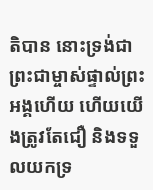តិបាន នោះទ្រង់ជាព្រះជាម្ចាស់ផ្ទាល់ព្រះអង្គហើយ ហើយយើងត្រូវតែជឿ និងទទួលយកទ្រ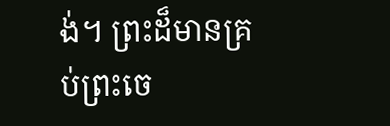ង់។ ព្រះដ៏មានគ្រប់ព្រះចេ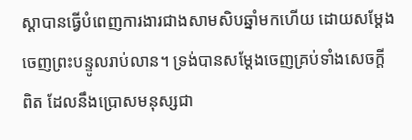ស្ដាបានធ្វើបំពេញការងារជាងសាមសិបឆ្នាំមកហើយ ដោយសម្ដែងចេញព្រះបន្ទូលរាប់លាន។ ទ្រង់បានសម្ដែងចេញគ្រប់ទាំងសេចក្តីពិត ដែលនឹងប្រោសមនុស្សជា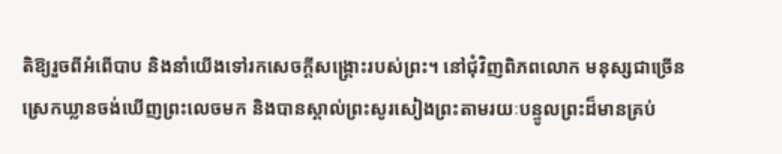តិឱ្យរួចពីអំពើបាប និងនាំយើងទៅរកសេចក្តីសង្រ្គោះរបស់ព្រះ។ នៅជុំវិញពិភពលោក មនុស្សជាច្រើនស្រេកឃ្លានចង់ឃើញព្រះលេចមក និងបានស្គាល់ព្រះសូរសៀងព្រះតាមរយៈបន្ទូលព្រះដ៏មានគ្រប់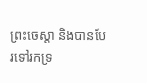ព្រះចេស្ដា និងបានបែរទៅរកទ្រ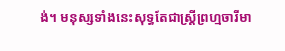ង់។ មនុស្សទាំងនេះសុទ្ធតែជាស្ត្រីព្រហ្មចារីមា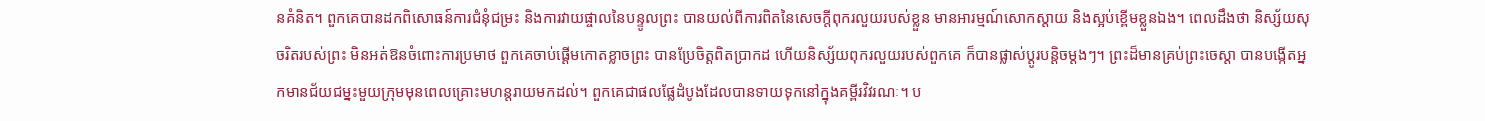នគំនិត។ ពួកគេបានដកពិសោធន៍ការជំនុំជម្រះ និងការវាយផ្ចាលនៃបន្ទូលព្រះ បានយល់ពីការពិតនៃសេចក្តីពុករលួយរបស់ខ្លួន មានអារម្មណ៍សោកស្ដាយ និងស្អប់ខ្ពើមខ្លួនឯង។ ពេលដឹងថា និស្ស័យសុចរិតរបស់ព្រះ មិនអត់ឱនចំពោះការប្រមាថ ពួកគេចាប់ផ្ដើមកោតខ្លាចព្រះ បានប្រែចិត្តពិតប្រាកដ ហើយនិស្ស័យពុករលួយរបស់ពួកគេ ក៏បានផ្លាស់ប្ដូរបន្តិចម្ដងៗ។ ព្រះដ៏មានគ្រប់ព្រះចេស្ដា បានបង្កើតអ្នកមានជ័យជម្នះមួយក្រុមមុនពេលគ្រោះមហន្តរាយមកដល់។ ពួកគេជាផលផ្លែដំបូងដែលបានទាយទុកនៅក្នុងគម្ពីរវិវរណៈ។ ប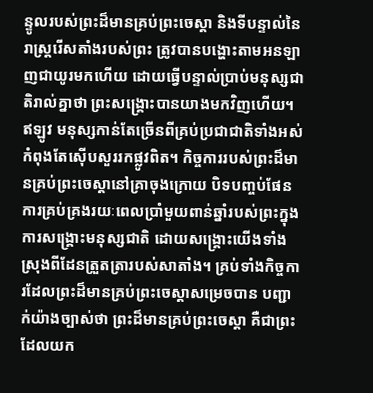ន្ទូលរបស់ព្រះដ៏មានគ្រប់ព្រះចេស្ដា និងទីបន្ទាល់នៃរាស្ត្ររើសតាំងរបស់ព្រះ ត្រូវបានបង្ហោះតាមអនឡាញជាយូរមកហើយ ដោយធ្វើបន្ទាល់ប្រាប់មនុស្សជាតិរាល់គ្នាថា ព្រះសង្គ្រោះបានយាងមកវិញហើយ។ ឥឡូវ មនុស្សកាន់តែច្រើនពីគ្រប់ប្រជាជាតិទាំងអស់ កំពុងតែស៊ើបសួររកផ្លូវពិត។ កិច្ចការរបស់ព្រះដ៏មានគ្រប់ព្រះចេស្ដានៅគ្រាចុងក្រោយ បិទបញ្ចប់ផែនការគ្រប់គ្រងរយៈពេលប្រាំមួយពាន់ឆ្នាំរបស់ព្រះក្នុងការសង្រ្គោះមនុស្សជាតិ ដោយសង្រ្គោះយើងទាំងស្រុងពីដែនត្រួតត្រារបស់សាតាំង។ គ្រប់ទាំងកិច្ចការដែលព្រះដ៏មានគ្រប់ព្រះចេស្ដាសម្រេចបាន បញ្ជាក់យ៉ាងច្បាស់ថា ព្រះដ៏មានគ្រប់ព្រះចេស្ដា គឺជាព្រះដែលយក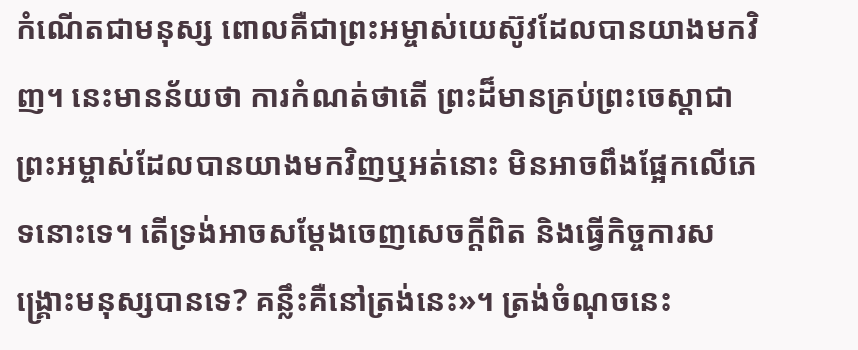កំណើតជាមនុស្ស ពោលគឺជាព្រះអម្ចាស់យេស៊ូវដែលបានយាងមកវិញ។ នេះមានន័យថា ការកំណត់ថាតើ ព្រះដ៏មានគ្រប់ព្រះចេស្ដាជាព្រះអម្ចាស់ដែលបានយាងមកវិញឬអត់នោះ មិនអាចពឹងផ្អែកលើភេទនោះទេ។ តើទ្រង់អាចសម្ដែងចេញសេចក្តីពិត និងធ្វើកិច្ចការសង្រ្គោះមនុស្សបានទេ? គន្លឹះគឺនៅត្រង់នេះ»។ ត្រង់ចំណុចនេះ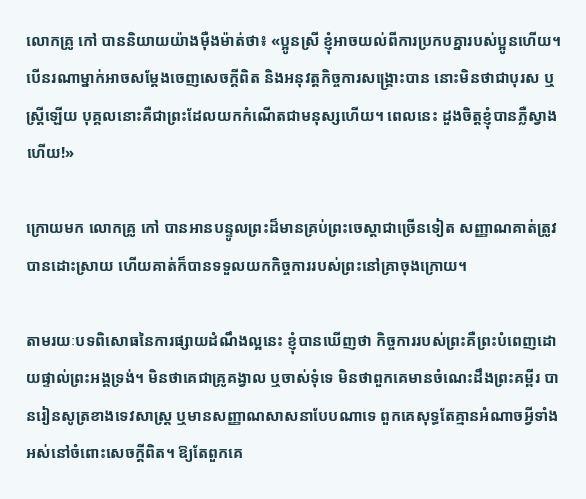លោកគ្រូ កៅ បាននិយាយយ៉ាងម៉ឺងម៉ាត់ថា៖ «ប្អូនស្រី ខ្ញុំអាចយល់ពីការប្រកបគ្នារបស់ប្អូនហើយ។ បើនរណាម្នាក់អាចសម្ដែងចេញសេចក្តីពិត និងអនុវត្តកិច្ចការសង្រ្គោះបាន នោះមិនថាជាបុរស ឬស្ត្រីឡើយ បុគ្គលនោះគឺជាព្រះដែលយកកំណើតជាមនុស្សហើយ។ ពេលនេះ ដួងចិត្តខ្ញុំបានភ្លឺស្វាងហើយ!»

ក្រោយមក លោកគ្រូ កៅ បានអានបន្ទូលព្រះដ៏មានគ្រប់ព្រះចេស្ដាជាច្រើនទៀត សញ្ញាណគាត់ត្រូវបានដោះស្រាយ ហើយគាត់ក៏បានទទួលយកកិច្ចការរបស់ព្រះនៅគ្រាចុងក្រោយ។

តាមរយៈបទពិសោធនៃការផ្សាយដំណឹងល្អនេះ ខ្ញុំបានឃើញថា កិច្ចការរបស់ព្រះគឺព្រះបំពេញដោយផ្ទាល់ព្រះអង្គទ្រង់។ មិនថាគេជាគ្រូគង្វាល ឬចាស់ទុំទេ មិនថាពួកគេមានចំណេះដឹងព្រះគម្ពីរ បានរៀនសូត្រខាងទេវសាស្ត្រ ឬមានសញ្ញាណសាសនាបែបណាទេ ពួកគេសុទ្ធតែគ្មានអំណាចអ្វីទាំងអស់នៅចំពោះសេចក្តីពិត។ ឱ្យតែពួកគេ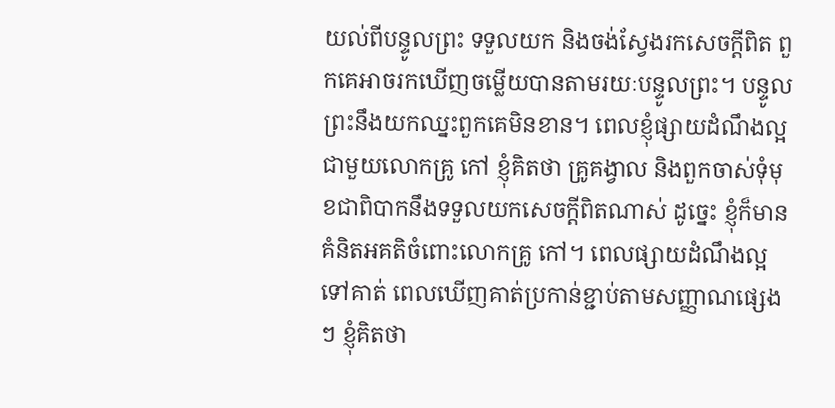យល់ពីបន្ទូលព្រះ ទទួលយក និងចង់ស្វែងរកសេចក្តីពិត ពួកគេអាចរកឃើញចម្លើយបានតាមរយៈបន្ទូលព្រះ។ បន្ទូលព្រះនឹងយកឈ្នះពួកគេមិនខាន។ ពេលខ្ញុំផ្សាយដំណឹងល្អជាមួយលោកគ្រូ កៅ ខ្ញុំគិតថា គ្រូគង្វាល និងពួកចាស់ទុំមុខជាពិបាកនឹងទទួលយកសេចក្តីពិតណាស់ ដូច្នេះ ខ្ញុំក៏មានគំនិតអគតិចំពោះលោកគ្រូ កៅ។ ពេលផ្សាយដំណឹងល្អទៅគាត់ ពេលឃើញគាត់ប្រកាន់ខ្ជាប់តាមសញ្ញាណផ្សេងៗ ខ្ញុំគិតថា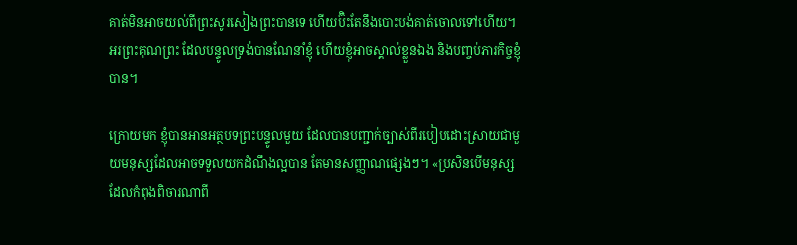គាត់មិនអាចយល់ពីព្រះសូរសៀងព្រះបានទេ ហើយប៊ិះតែនឹងបោះបង់គាត់ចោលទៅហើយ។ អរព្រះគុណព្រះ ដែលបន្ទូលទ្រង់បានណែនាំខ្ញុំ ហើយខ្ញុំអាចស្គាល់ខ្លួនឯង និងបញ្ចប់ភារកិច្ចខ្ញុំបាន។

ក្រោយមក ខ្ញុំបានអានអត្ថបទព្រះបន្ទូលមួយ ដែលបានបញ្ជាក់ច្បាស់ពីរបៀបដោះស្រាយជាមួយមនុស្សដែលអាចទទួលយកដំណឹងល្អបាន តែមានសញ្ញាណផ្សេងៗ។ «ប្រសិនបើមនុស្សដែលកំពុងពិចារណាពី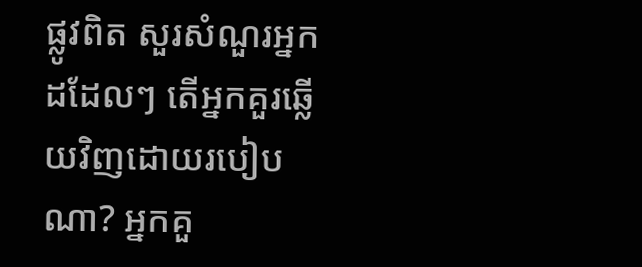ផ្លូវពិត សួរសំណួរអ្នកដដែលៗ តើអ្នកគួរឆ្លើយវិញដោយរបៀបណា? អ្នកគួ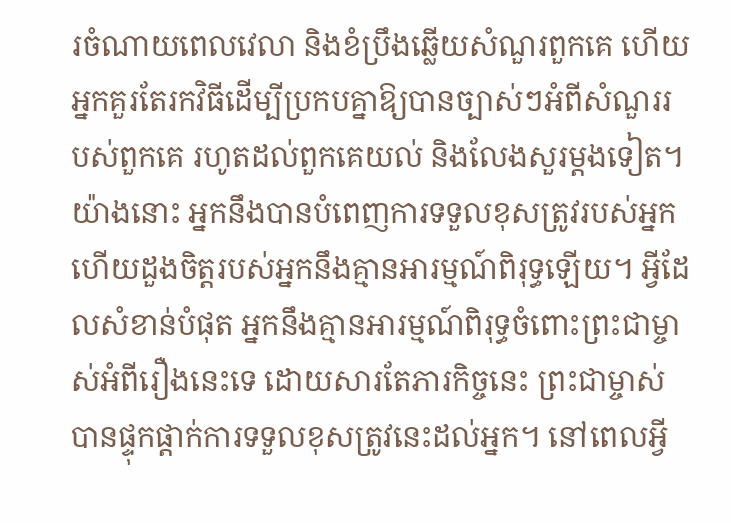រចំណាយពេលវេលា និងខំប្រឹងឆ្លើយសំណួរពួកគេ ហើយអ្នកគួរតែរកវិធីដើម្បីប្រកបគ្នាឱ្យបានច្បាស់ៗអំពីសំណួររបស់ពួកគេ រហូតដល់ពួកគេយល់ និងលែងសួរម្ដងទៀត។ យ៉ាងនោះ អ្នកនឹងបានបំពេញការទទួលខុសត្រូវរបស់អ្នក ហើយដួងចិត្តរបស់អ្នកនឹងគ្មានអារម្មណ៍ពិរុទ្ធឡើយ។ អ្វីដែលសំខាន់បំផុត អ្នកនឹងគ្មានអារម្មណ៍ពិរុទ្ធចំពោះព្រះជាម្ចាស់អំពីរឿងនេះទេ ដោយសារតែភារកិច្ចនេះ ព្រះជាម្ចាស់បានផ្ទុកផ្ដាក់ការទទួលខុសត្រូវនេះដល់អ្នក។ នៅពេលអ្វី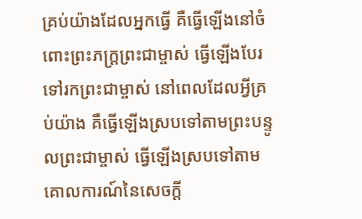គ្រប់យ៉ាងដែលអ្នកធ្វើ គឺធ្វើឡើងនៅចំពោះព្រះភក្ត្រព្រះជាម្ចាស់ ធ្វើឡើងបែរទៅរកព្រះជាម្ចាស់ នៅពេលដែលអ្វីគ្រប់យ៉ាង គឺធ្វើឡើងស្របទៅតាមព្រះបន្ទូលព្រះជាម្ចាស់ ធ្វើឡើងស្របទៅតាមគោលការណ៍នៃសេចក្តី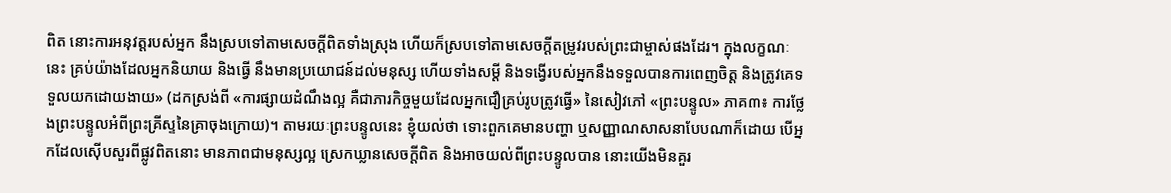ពិត នោះការអនុវត្តរបស់អ្នក នឹងស្របទៅតាមសេចក្ដីពិតទាំងស្រុង ហើយក៏ស្របទៅតាមសេចក្ដីតម្រូវរបស់ព្រះជាម្ចាស់ផងដែរ។ ក្នុងលក្ខណៈនេះ គ្រប់យ៉ាងដែលអ្នកនិយាយ និងធ្វើ នឹងមានប្រយោជន៍ដល់មនុស្ស ហើយទាំងសម្ដី និងទង្វើរបស់អ្នកនឹងទទួលបានការពេញចិត្ត និងត្រូវគេទទួលយកដោយងាយ» (ដកស្រង់ពី «ការផ្សាយដំណឹងល្អ គឺជាភារកិច្ចមួយដែលអ្នកជឿគ្រប់រូបត្រូវធ្វើ» នៃសៀវភៅ «ព្រះបន្ទូល» ភាគ៣៖ ការថ្លែងព្រះបន្ទូលអំពីព្រះគ្រីស្ទនៃគ្រាចុងក្រោយ)។ តាមរយៈព្រះបន្ទូលនេះ ខ្ញុំយល់ថា ទោះពួកគេមានបញ្ហា ឬសញ្ញាណសាសនាបែបណាក៏ដោយ បើអ្នកដែលស៊ើបសួរពីផ្លូវពិតនោះ មានភាពជាមនុស្សល្អ ស្រេកឃ្លានសេចក្តីពិត និងអាចយល់ពីព្រះបន្ទូលបាន នោះយើងមិនគួរ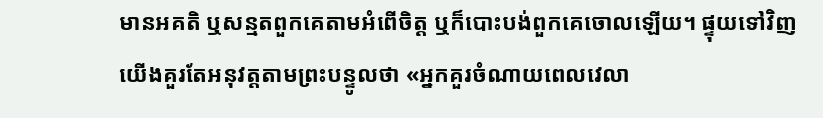មានអគតិ ឬសន្មតពួកគេតាមអំពើចិត្ត ឬក៏បោះបង់ពួកគេចោលឡើយ។ ផ្ទុយទៅវិញ យើងគួរតែអនុវត្តតាមព្រះបន្ទូលថា «អ្នកគួរចំណាយពេលវេលា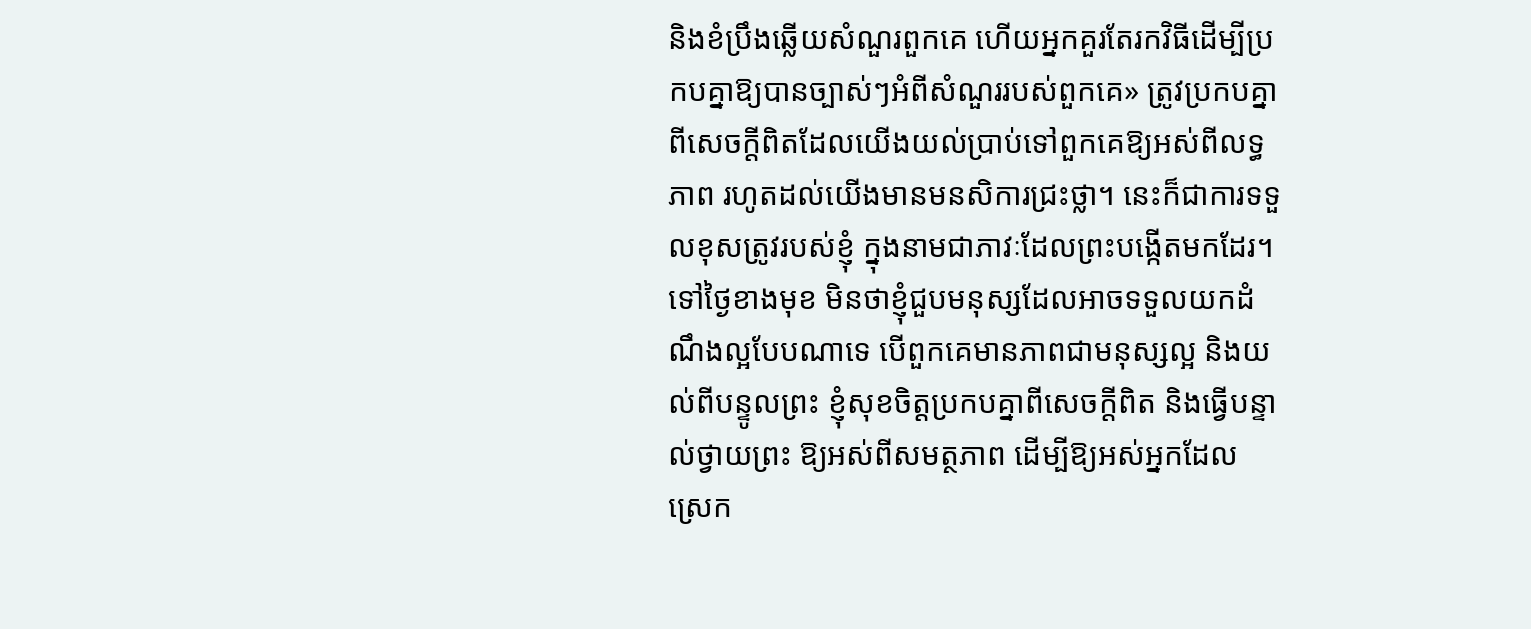និងខំប្រឹងឆ្លើយសំណួរពួកគេ ហើយអ្នកគួរតែរកវិធីដើម្បីប្រកបគ្នាឱ្យបានច្បាស់ៗអំពីសំណួររបស់ពួកគេ» ត្រូវប្រកបគ្នាពីសេចក្តីពិតដែលយើងយល់ប្រាប់ទៅពួកគេឱ្យអស់ពីលទ្ធភាព រហូតដល់យើងមានមនសិការជ្រះថ្លា។ នេះក៏ជាការទទួលខុសត្រូវរបស់ខ្ញុំ ក្នុងនាមជាភាវៈដែលព្រះបង្កើតមកដែរ។ ទៅថ្ងៃខាងមុខ មិនថាខ្ញុំជួបមនុស្សដែលអាចទទួលយកដំណឹងល្អបែបណាទេ បើពួកគេមានភាពជាមនុស្សល្អ និងយល់ពីបន្ទូលព្រះ ខ្ញុំសុខចិត្តប្រកបគ្នាពីសេចក្តីពិត និងធ្វើបន្ទាល់ថ្វាយព្រះ ឱ្យអស់ពីសមត្ថភាព ដើម្បីឱ្យអស់អ្នកដែលស្រេក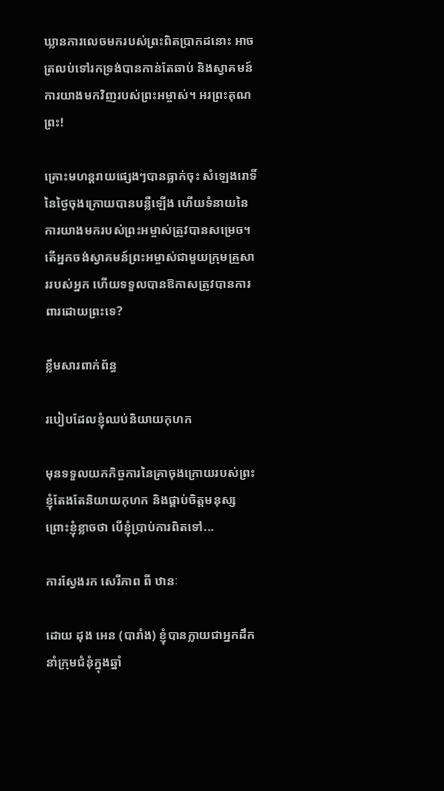ឃ្លានការលេចមករបស់ព្រះពិតប្រាកដនោះ អាចត្រលប់ទៅរកទ្រង់បានកាន់តែឆាប់ និងស្វាគមន៍ការយាងមកវិញរបស់ព្រះអម្ចាស់។ អរព្រះគុណព្រះ!

គ្រោះមហន្តរាយផ្សេងៗបានធ្លាក់ចុះ សំឡេងរោទិ៍នៃថ្ងៃចុងក្រោយបានបន្លឺឡើង ហើយទំនាយនៃការយាងមករបស់ព្រះអម្ចាស់ត្រូវបានសម្រេច។ តើអ្នកចង់ស្វាគមន៍ព្រះអម្ចាស់ជាមួយក្រុមគ្រួសាររបស់អ្នក ហើយទទួលបានឱកាសត្រូវបានការពារដោយព្រះទេ?

ខ្លឹមសារពាក់ព័ន្ធ

របៀបដែលខ្ញុំឈប់និយាយកុហក

មុនទទួលយកកិច្ចការនៃគ្រាចុងក្រោយរបស់ព្រះ ខ្ញុំតែងតែនិយាយកុហក និងផ្គាប់ចិត្តមនុស្ស ព្រោះខ្ញុំខ្លាចថា បើខ្ញុំប្រាប់ការពិតទៅ...

ការស្វែងរក សេរីភាព ពី ឋានៈ

ដោយ ដុង អេន (បារាំង) ខ្ញុំបានក្លាយជាអ្នកដឹកនាំក្រុមជំនុំក្នុងឆ្នាំ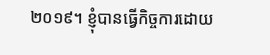២០១៩។ ខ្ញុំបានធ្វើកិច្ចការដោយ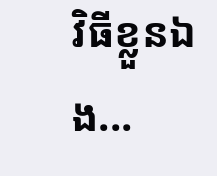វិធីខ្លួនឯង...